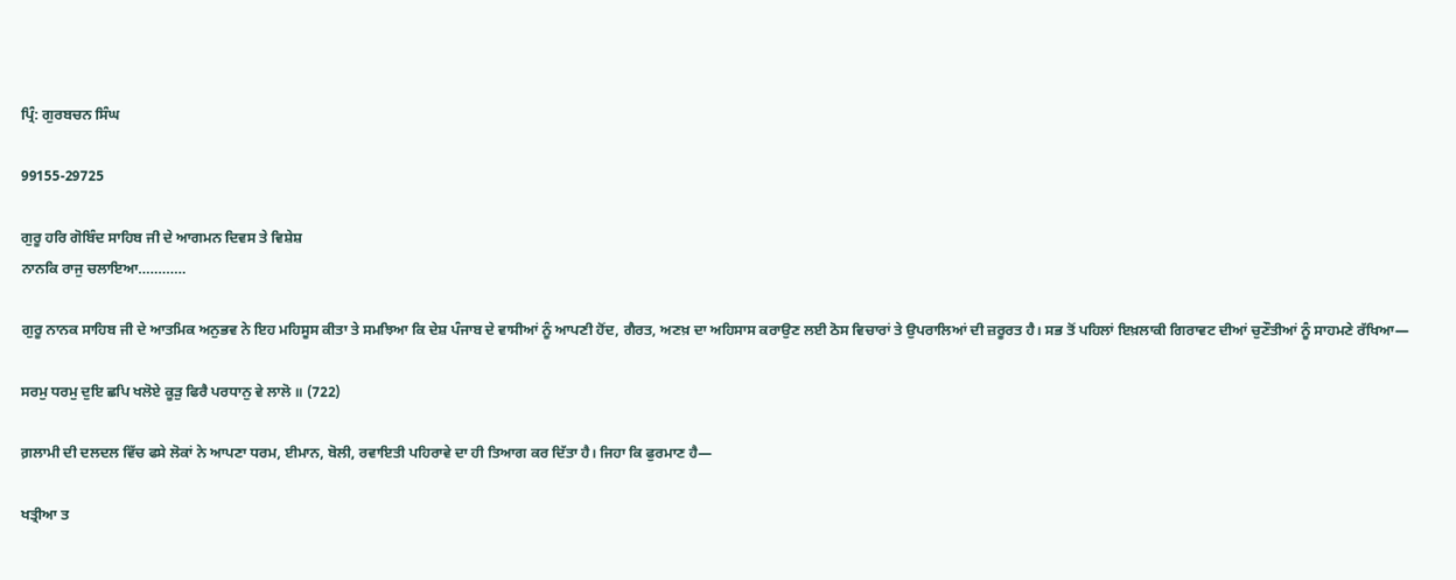ਪ੍ਰਿੰ: ਗੁਰਬਚਨ ਸਿੰਘ

99155-29725

ਗੁਰੂ ਹਰਿ ਗੋਬਿੰਦ ਸਾਹਿਬ ਜੀ ਦੇ ਆਗਮਨ ਦਿਵਸ ਤੇ ਵਿਸ਼ੇਸ਼
ਨਾਨਕਿ ਰਾਜੁ ਚਲਾਇਆ…………

ਗੁਰੂ ਨਾਨਕ ਸਾਹਿਬ ਜੀ ਦੇ ਆਤਮਿਕ ਅਨੁਭਵ ਨੇ ਇਹ ਮਹਿਸੂਸ ਕੀਤਾ ਤੇ ਸਮਝਿਆ ਕਿ ਦੇਸ਼ ਪੰਜਾਬ ਦੇ ਵਾਸੀਆਂ ਨੂੰ ਆਪਣੀ ਹੋਂਦ, ਗੈਰਤ, ਅਣਖ਼ ਦਾ ਅਹਿਸਾਸ ਕਰਾਉਣ ਲਈ ਠੋਸ ਵਿਚਾਰਾਂ ਤੇ ਉਪਰਾਲਿਆਂ ਦੀ ਜ਼ਰੂਰਤ ਹੈ। ਸਭ ਤੋਂ ਪਹਿਲਾਂ ਇਖ਼ਲਾਕੀ ਗਿਰਾਵਟ ਦੀਆਂ ਚੁਣੌਤੀਆਂ ਨੂੰ ਸਾਹਮਣੇ ਰੱਖਿਆ—

ਸਰਮੁ ਧਰਮੁ ਦੁਇ ਛਪਿ ਖਲੋਏ ਕੂੜੁ ਫਿਰੈ ਪਰਧਾਨੁ ਵੇ ਲਾਲੋ ॥ (722)

ਗ਼ਲਾਮੀ ਦੀ ਦਲਦਲ ਵਿੱਚ ਫਸੇ ਲੋਕਾਂ ਨੇ ਆਪਣਾ ਧਰਮ, ਈਮਾਨ, ਬੋਲੀ, ਰਵਾਇਤੀ ਪਹਿਰਾਵੇ ਦਾ ਹੀ ਤਿਆਗ ਕਰ ਦਿੱਤਾ ਹੈ। ਜਿਹਾ ਕਿ ਫੁਰਮਾਣ ਹੈ—

ਖਤ੍ਰੀਆ ਤ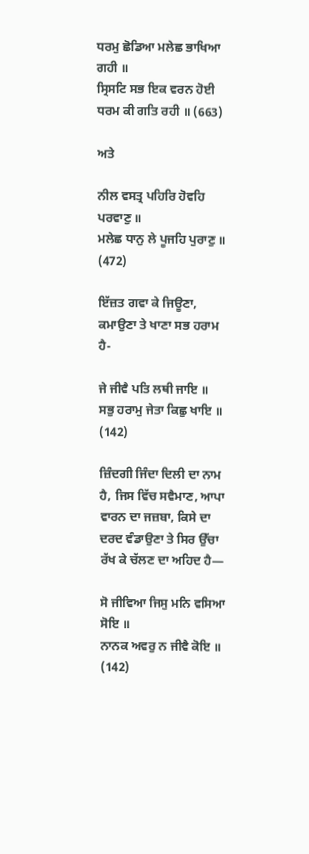ਧਰਮੁ ਛੋਡਿਆ ਮਲੇਛ ਭਾਖਿਆ ਗਹੀ ॥
ਸ੍ਰਿਸਟਿ ਸਭ ਇਕ ਵਰਨ ਹੋਈ ਧਰਮ ਕੀ ਗਤਿ ਰਹੀ ॥ (663)

ਅਤੇ

ਨੀਲ ਵਸਤ੍ਰ ਪਹਿਰਿ ਹੋਵਹਿ ਪਰਵਾਣੁ ॥
ਮਲੇਛ ਧਾਨੁ ਲੇ ਪੂਜਹਿ ਪੁਰਾਣੁ ॥ (472)

ਇੱਜ਼ਤ ਗਵਾ ਕੇ ਜਿਊਣਾ, ਕਮਾਉਣਾ ਤੇ ਖਾਣਾ ਸਭ ਹਰਾਮ ਹੈ-

ਜੇ ਜੀਵੈ ਪਤਿ ਲਥੀ ਜਾਇ ॥
ਸਭੁ ਹਰਾਮੁ ਜੇਤਾ ਕਿਛੁ ਖਾਇ ॥ (142)

ਜ਼ਿੰਦਗੀ ਜਿੰਦਾ ਦਿਲੀ ਦਾ ਨਾਮ ਹੈ, ਜਿਸ ਵਿੱਚ ਸਵੈਮਾਣ, ਆਪਾ ਵਾਰਨ ਦਾ ਜਜ਼ਬਾ, ਕਿਸੇ ਦਾ ਦਰਦ ਵੰਡਾਉਣਾ ਤੇ ਸਿਰ ਉੱਚਾ ਰੱਖ ਕੇ ਚੱਲਣ ਦਾ ਅਹਿਦ ਹੈ—

ਸੋ ਜੀਵਿਆ ਜਿਸੁ ਮਨਿ ਵਸਿਆ ਸੋਇ ॥
ਨਾਨਕ ਅਵਰੁ ਨ ਜੀਵੈ ਕੋਇ ॥ (142)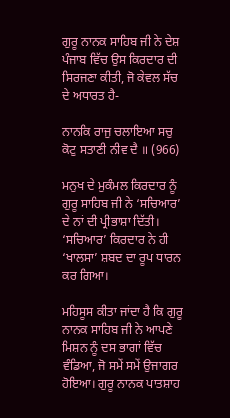ਗੁਰੂ ਨਾਨਕ ਸਾਹਿਬ ਜੀ ਨੇ ਦੇਸ਼ ਪੰਜਾਬ ਵਿੱਚ ਉਸ ਕਿਰਦਾਰ ਦੀ ਸਿਰਜਣਾ ਕੀਤੀ, ਜੋ ਕੇਵਲ ਸੱਚ ਦੇ ਅਧਾਰਤ ਹੈ-

ਨਾਨਕਿ ਰਾਜੁ ਚਲਾਇਆ ਸਚੁ ਕੋਟੁ ਸਤਾਣੀ ਨੀਵ ਦੈ ॥ (966)

ਮਨੁਖ ਦੇ ਮੁਕੰਮਲ ਕਿਰਦਾਰ ਨੂੰ ਗੁਰੂ ਸਾਹਿਬ ਜੀ ਨੇ ‘ਸਚਿਆਰ’ ਦੇ ਨਾਂ ਦੀ ਪ੍ਰੀਭਾਸ਼ਾ ਦਿੱਤੀ। ‘ਸਚਿਆਰ’ ਕਿਰਦਾਰ ਨੇ ਹੀ ‘ਖਾਲਸਾ’ ਸ਼ਬਦ ਦਾ ਰੂਪ ਧਾਰਨ ਕਰ ਗਿਆ।

ਮਹਿਸੂਸ ਕੀਤਾ ਜਾਂਦਾ ਹੈ ਕਿ ਗੁਰੂ ਨਾਨਕ ਸਾਹਿਬ ਜੀ ਨੇ ਆਪਣੇ ਮਿਸ਼ਨ ਨੂੰ ਦਸ ਭਾਗਾਂ ਵਿੱਚ ਵੰਡਿਆ, ਜੋ ਸਮੇਂ ਸਮੇਂ ਉਜਾਗਰ ਹੋਇਆ। ਗੁਰੂ ਨਾਨਕ ਪਾਤਸ਼ਾਹ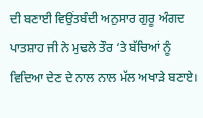ਦੀ ਬਣਾਈ ਵਿਉਂਤਬੰਦੀ ਅਨੁਸਾਰ ਗੁਰੂ ਅੰਗਦ ਪਾਤਸ਼ਾਹ ਜੀ ਨੇ ਮੁਢਲੇ ਤੌਰ ‘ਤੇ ਬੱਚਿਆਂ ਨੂੰ ਵਿਦਿਆ ਦੇਣ ਦੇ ਨਾਲ ਨਾਲ ਮੱਲ ਅਖਾੜੇ ਬਣਾਏ।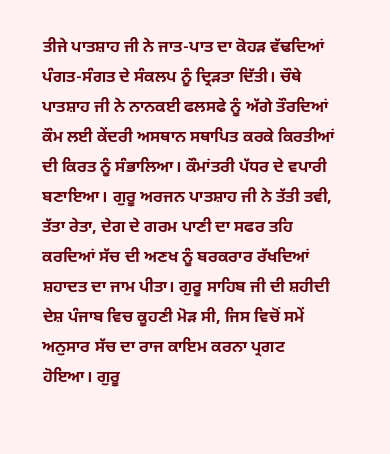ਤੀਜੇ ਪਾਤਸ਼ਾਹ ਜੀ ਨੇ ਜਾਤ-ਪਾਤ ਦਾ ਕੋਹੜ ਵੱਢਦਿਆਂ ਪੰਗਤ-ਸੰਗਤ ਦੇ ਸੰਕਲਪ ਨੂੰ ਦ੍ਰਿੜਤਾ ਦਿੱਤੀ। ਚੌਥੇ ਪਾਤਸ਼ਾਹ ਜੀ ਨੇ ਨਾਨਕਈ ਫਲਸਫੇ ਨੂੰ ਅੱਗੇ ਤੌਰਦਿਆਂ ਕੌਮ ਲਈ ਕੇਂਦਰੀ ਅਸਥਾਨ ਸਥਾਪਿਤ ਕਰਕੇ ਕਿਰਤੀਆਂ ਦੀ ਕਿਰਤ ਨੂੰ ਸੰਭਾਲਿਆ। ਕੌਮਾਂਤਰੀ ਪੱਧਰ ਦੇ ਵਪਾਰੀ ਬਣਾਇਆ। ਗੁਰੂ ਅਰਜਨ ਪਾਤਸ਼ਾਹ ਜੀ ਨੇ ਤੱਤੀ ਤਵੀ, ਤੱਤਾ ਰੇਤਾ, ਦੇਗ ਦੇ ਗਰਮ ਪਾਣੀ ਦਾ ਸਫਰ ਤਹਿ ਕਰਦਿਆਂ ਸੱਚ ਦੀ ਅਣਖ ਨੂੰ ਬਰਕਰਾਰ ਰੱਖਦਿਆਂ ਸ਼ਹਾਦਤ ਦਾ ਜਾਮ ਪੀਤਾ। ਗੁਰੂ ਸਾਹਿਬ ਜੀ ਦੀ ਸ਼ਹੀਦੀ ਦੇਸ਼ ਪੰਜਾਬ ਵਿਚ ਕੂਹਣੀ ਮੋੜ ਸੀ, ਜਿਸ ਵਿਚੋਂ ਸਮੇਂ ਅਨੁਸਾਰ ਸੱਚ ਦਾ ਰਾਜ ਕਾਇਮ ਕਰਨਾ ਪ੍ਰਗਟ ਹੋਇਆ। ਗੁਰੂ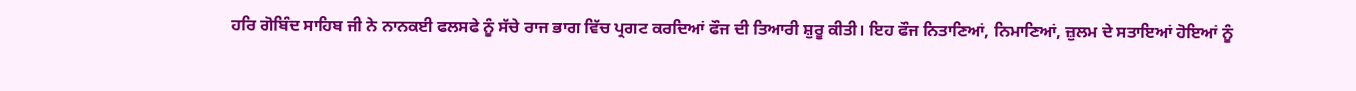ਹਰਿ ਗੋਬਿੰਦ ਸਾਹਿਬ ਜੀ ਨੇ ਨਾਨਕਈ ਫਲਸਫੇ ਨੂੰ ਸੱਚੇ ਰਾਜ ਭਾਗ ਵਿੱਚ ਪ੍ਰਗਟ ਕਰਦਿਆਂ ਫੌਜ ਦੀ ਤਿਆਰੀ ਸ਼ੁਰੂ ਕੀਤੀ। ਇਹ ਫੌਜ ਨਿਤਾਣਿਆਂ, ਨਿਮਾਣਿਆਂ, ਜ਼ੁਲਮ ਦੇ ਸਤਾਇਆਂ ਹੋਇਆਂ ਨੂੰ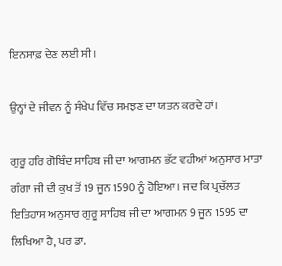ਇਨਸਾਫ਼ ਦੇਣ ਲਈ ਸੀ।

ਉਨ੍ਹਾਂ ਦੇ ਜੀਵਨ ਨੂੰ ਸੰਖੇਪ ਵਿੱਚ ਸਮਝਣ ਦਾ ਯਤਨ ਕਰਦੇ ਹਾਂ।

ਗੁਰੂ ਹਰਿ ਗੋਬਿੰਦ ਸਾਹਿਬ ਜੀ ਦਾ ਆਗਮਨ ਭੱਟ ਵਹੀਆਂ ਅਨੁਸਾਰ ਮਾਤਾ ਗੰਗਾ ਜੀ ਦੀ ਕੁਖ ਤੋਂ 19 ਜੂਨ 1590 ਨੂੰ ਹੋਇਆ। ਜਦ ਕਿ ਪ੍ਰਚੱਲਤ ਇਤਿਹਾਸ ਅਨੁਸਾਰ ਗੁਰੂ ਸਾਹਿਬ ਜੀ ਦਾ ਆਗਮਨ 9 ਜੂਨ 1595 ਦਾ ਲਿਖਿਆ ਹੈ, ਪਰ ਡਾ.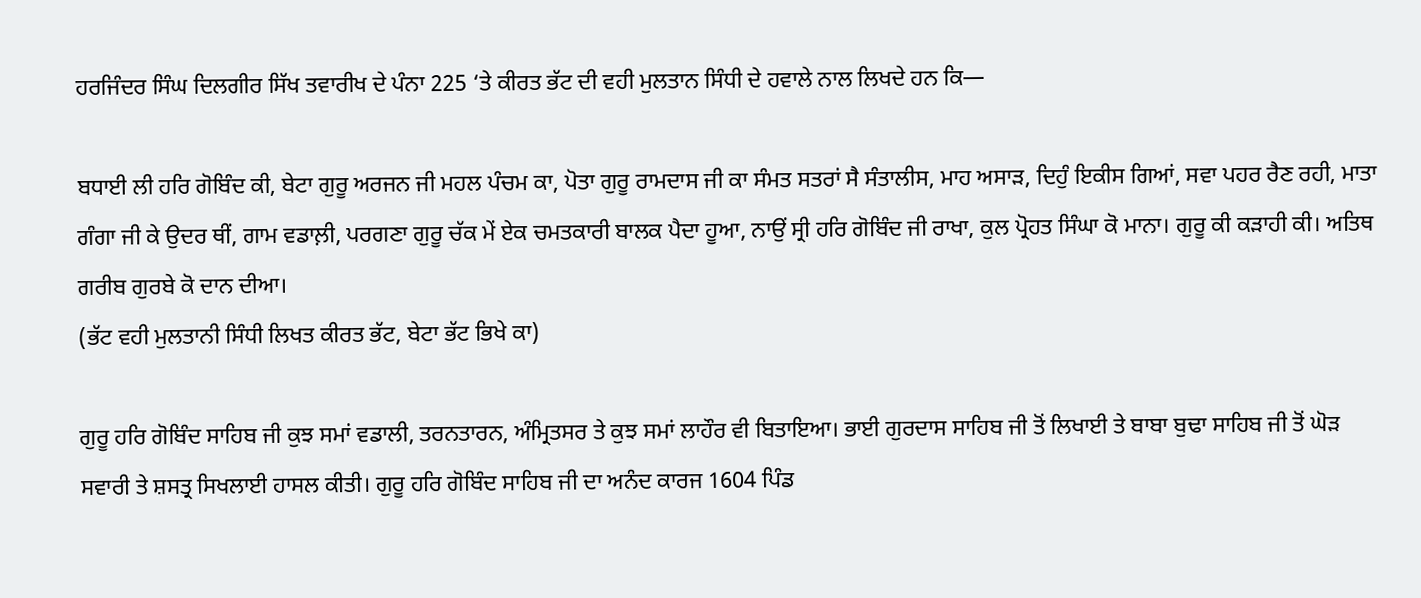ਹਰਜਿੰਦਰ ਸਿੰਘ ਦਿਲਗੀਰ ਸਿੱਖ ਤਵਾਰੀਖ ਦੇ ਪੰਨਾ 225 ‘ਤੇ ਕੀਰਤ ਭੱਟ ਦੀ ਵਹੀ ਮੁਲਤਾਨ ਸਿੰਧੀ ਦੇ ਹਵਾਲੇ ਨਾਲ ਲਿਖਦੇ ਹਨ ਕਿ—

ਬਧਾਈ ਲੀ ਹਰਿ ਗੋਬਿੰਦ ਕੀ, ਬੇਟਾ ਗੁਰੂ ਅਰਜਨ ਜੀ ਮਹਲ ਪੰਚਮ ਕਾ, ਪੋਤਾ ਗੁਰੂ ਰਾਮਦਾਸ ਜੀ ਕਾ ਸੰਮਤ ਸਤਰਾਂ ਸੈ ਸੰਤਾਲੀਸ, ਮਾਹ ਅਸਾੜ, ਦਿਹੁੰ ਇਕੀਸ ਗਿਆਂ, ਸਵਾ ਪਹਰ ਰੈਣ ਰਹੀ, ਮਾਤਾ ਗੰਗਾ ਜੀ ਕੇ ਉਦਰ ਥੀਂ, ਗਾਮ ਵਡਾਲ਼ੀ, ਪਰਗਣਾ ਗੁਰੂ ਚੱਕ ਮੇਂ ਏਕ ਚਮਤਕਾਰੀ ਬਾਲਕ ਪੈਦਾ ਹੂਆ, ਨਾਉਂ ਸ੍ਰੀ ਹਰਿ ਗੋਬਿੰਦ ਜੀ ਰਾਖਾ, ਕੁਲ ਪ੍ਰੋਹਤ ਸਿੰਘਾ ਕੋ ਮਾਨਾ। ਗੁਰੂ ਕੀ ਕੜਾਹੀ ਕੀ। ਅਤਿਥ ਗਰੀਬ ਗੁਰਬੇ ਕੋ ਦਾਨ ਦੀਆ।
(ਭੱਟ ਵਹੀ ਮੁਲਤਾਨੀ ਸਿੰਧੀ ਲਿਖਤ ਕੀਰਤ ਭੱਟ, ਬੇਟਾ ਭੱਟ ਭਿਖੇ ਕਾ)

ਗੁਰੂ ਹਰਿ ਗੋਬਿੰਦ ਸਾਹਿਬ ਜੀ ਕੁਝ ਸਮਾਂ ਵਡਾਲੀ, ਤਰਨਤਾਰਨ, ਅੰਮ੍ਰਿਤਸਰ ਤੇ ਕੁਝ ਸਮਾਂ ਲਾਹੌਰ ਵੀ ਬਿਤਾਇਆ। ਭਾਈ ਗੁਰਦਾਸ ਸਾਹਿਬ ਜੀ ਤੋਂ ਲਿਖਾਈ ਤੇ ਬਾਬਾ ਬੁਢਾ ਸਾਹਿਬ ਜੀ ਤੋਂ ਘੋੜ ਸਵਾਰੀ ਤੇ ਸ਼ਸਤ੍ਰ ਸਿਖਲਾਈ ਹਾਸਲ ਕੀਤੀ। ਗੁਰੂ ਹਰਿ ਗੋਬਿੰਦ ਸਾਹਿਬ ਜੀ ਦਾ ਅਨੰਦ ਕਾਰਜ 1604 ਪਿੰਡ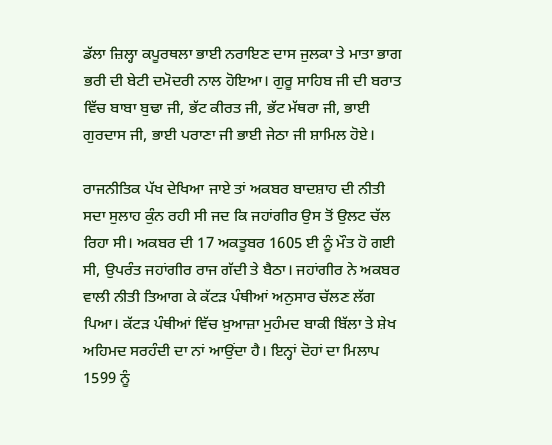ਡੱਲਾ ਜ਼ਿਲ੍ਹਾ ਕਪੂਰਥਲਾ ਭਾਈ ਨਰਾਇਣ ਦਾਸ ਜੁਲਕਾ ਤੇ ਮਾਤਾ ਭਾਗ ਭਰੀ ਦੀ ਬੇਟੀ ਦਮੋਦਰੀ ਨਾਲ ਹੋਇਆ। ਗੁਰੂ ਸਾਹਿਬ ਜੀ ਦੀ ਬਰਾਤ ਵਿੱਚ ਬਾਬਾ ਬੁਢਾ ਜੀ, ਭੱਟ ਕੀਰਤ ਜੀ, ਭੱਟ ਮੱਥਰਾ ਜੀ, ਭਾਈ ਗੁਰਦਾਸ ਜੀ, ਭਾਈ ਪਰਾਣਾ ਜੀ ਭਾਈ ਜੇਠਾ ਜੀ ਸ਼ਾਮਿਲ ਹੋਏ।

ਰਾਜਨੀਤਿਕ ਪੱਖ ਦੇਖਿਆ ਜਾਏ ਤਾਂ ਅਕਬਰ ਬਾਦਸ਼ਾਹ ਦੀ ਨੀਤੀ ਸਦਾ ਸੁਲਾਹ ਕੁੰਨ ਰਹੀ ਸੀ ਜਦ ਕਿ ਜਹਾਂਗੀਰ ਉਸ ਤੋਂ ਉਲਟ ਚੱਲ ਰਿਹਾ ਸੀ। ਅਕਬਰ ਦੀ 17 ਅਕਤੂਬਰ 1605 ਈ ਨੂੰ ਮੌਤ ਹੋ ਗਈ ਸੀ, ਉਪਰੰਤ ਜਹਾਂਗੀਰ ਰਾਜ ਗੱਦੀ ਤੇ ਬੈਠਾ। ਜਹਾਂਗੀਰ ਨੇ ਅਕਬਰ ਵਾਲੀ ਨੀਤੀ ਤਿਆਗ ਕੇ ਕੱਟੜ ਪੰਥੀਆਂ ਅਨੁਸਾਰ ਚੱਲਣ ਲੱਗ ਪਿਆ। ਕੱਟੜ ਪੰਥੀਆਂ ਵਿੱਚ ਖ਼ੁਆਜ਼ਾ ਮੁਹੰਮਦ ਬਾਕੀ ਬਿੱਲਾ ਤੇ ਸ਼ੇਖ ਅਹਿਮਦ ਸਰਹੰਦੀ ਦਾ ਨਾਂ ਆਉਂਦਾ ਹੈ। ਇਨ੍ਹਾਂ ਦੋਹਾਂ ਦਾ ਮਿਲਾਪ 1599 ਨੂੰ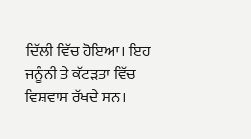ਦਿੱਲੀ ਵਿੱਚ ਹੋਇਆ। ਇਹ ਜਨੂੰਨੀ ਤੇ ਕੱਟੜਤਾ ਵਿੱਚ ਵਿਸ਼ਵਾਸ ਰੱਖਦੇ ਸਨ।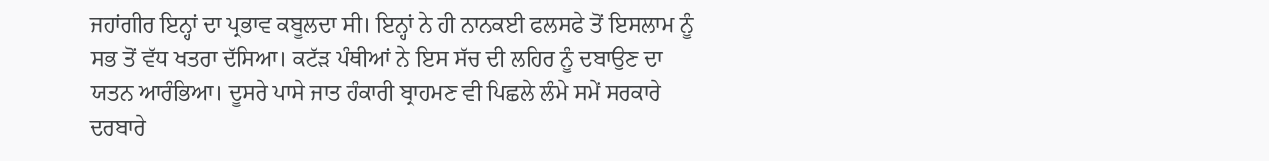ਜਹਾਂਗੀਰ ਇਨ੍ਹਾਂ ਦਾ ਪ੍ਰਭਾਵ ਕਬੂਲਦਾ ਸੀ। ਇਨ੍ਹਾਂ ਨੇ ਹੀ ਨਾਨਕਈ ਫਲਸਫੇ ਤੋਂ ਇਸਲਾਮ ਨੂੰ ਸਭ ਤੋਂ ਵੱਧ ਖਤਰਾ ਦੱਸਿਆ। ਕਟੱੜ ਪੰਥੀਆਂ ਨੇ ਇਸ ਸੱਚ ਦੀ ਲਹਿਰ ਨੂੰ ਦਬਾਉਣ ਦਾ ਯਤਨ ਆਰੰਭਿਆ। ਦੂਸਰੇ ਪਾਸੇ ਜਾਤ ਹੰਕਾਰੀ ਬ੍ਰਾਹਮਣ ਵੀ ਪਿਛਲੇ ਲੰਮੇ ਸਮੇਂ ਸਰਕਾਰੇ ਦਰਬਾਰੇ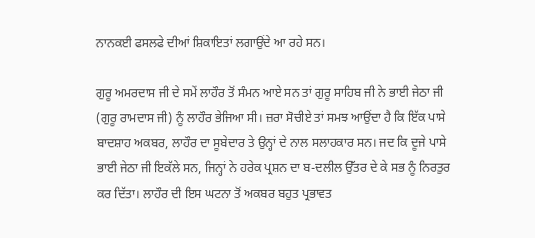ਨਾਨਕਈ ਫਸਲਫੇ ਦੀਆਂ ਸ਼ਿਕਾਇਤਾਂ ਲਗਾਉਂਦੇ ਆ ਰਹੇ ਸਨ।

ਗੁਰੂ ਅਮਰਦਾਸ ਜੀ ਦੇ ਸਮੇਂ ਲਾਹੌਰ ਤੋਂ ਸੰਮਨ ਆਏ ਸਨ ਤਾਂ ਗੁਰੂ ਸਾਹਿਬ ਜੀ ਨੇ ਭਾਈ ਜੇਠਾ ਜੀ (ਗੁਰੂ ਰਾਮਦਾਸ ਜੀ) ਨੂੰ ਲਾਹੌਰ ਭੇਜਿਆ ਸੀ। ਜ਼ਰਾ ਸੋਚੀਏ ਤਾਂ ਸਮਝ ਆਉਂਦਾ ਹੈ ਕਿ ਇੱਕ ਪਾਸੇ ਬਾਦਸ਼ਾਹ ਅਕਬਰ, ਲਾਹੌਰ ਦਾ ਸੂਬੇਦਾਰ ਤੇ ਉਨ੍ਹਾਂ ਦੇ ਨਾਲ ਸਲਾਹਕਾਰ ਸਨ। ਜਦ ਕਿ ਦੂਜੇ ਪਾਸੇ ਭਾਈ ਜੇਠਾ ਜੀ ਇਕੱਲੇ ਸਨ, ਜਿਨ੍ਹਾਂ ਨੇ ਹਰੇਕ ਪ੍ਰਸ਼ਨ ਦਾ ਬ-ਦਲੀਲ ਉੱਤਰ ਦੇ ਕੇ ਸਭ ਨੂੰ ਨਿਰਤੁਰ ਕਰ ਦਿੱਤਾ। ਲਾਹੌਰ ਦੀ ਇਸ ਘਟਨਾ ਤੋਂ ਅਕਬਰ ਬਹੁਤ ਪ੍ਰਭਾਵਤ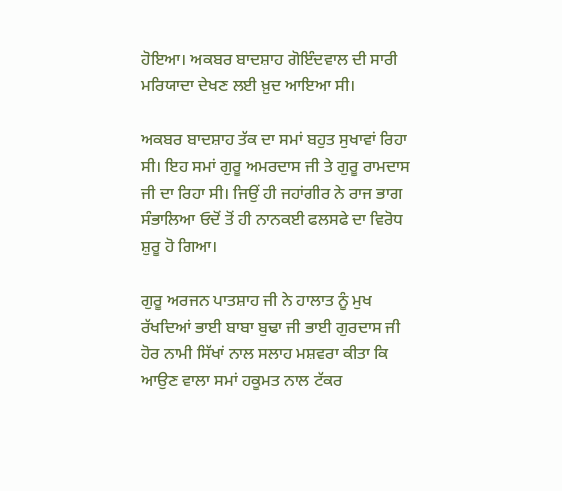ਹੋਇਆ। ਅਕਬਰ ਬਾਦਸ਼ਾਹ ਗੋਇੰਦਵਾਲ ਦੀ ਸਾਰੀ ਮਰਿਯਾਦਾ ਦੇਖਣ ਲਈ ਖ਼ੁਦ ਆਇਆ ਸੀ।

ਅਕਬਰ ਬਾਦਸ਼ਾਹ ਤੱਕ ਦਾ ਸਮਾਂ ਬਹੁਤ ਸੁਖਾਵਾਂ ਰਿਹਾ ਸੀ। ਇਹ ਸਮਾਂ ਗੁਰੂ ਅਮਰਦਾਸ ਜੀ ਤੇ ਗੁਰੂ ਰਾਮਦਾਸ ਜੀ ਦਾ ਰਿਹਾ ਸੀ। ਜਿਉਂ ਹੀ ਜਹਾਂਗੀਰ ਨੇ ਰਾਜ ਭਾਗ ਸੰਭਾਲਿਆ ਓਦੋਂ ਤੋਂ ਹੀ ਨਾਨਕਈ ਫਲਸਫੇ ਦਾ ਵਿਰੋਧ ਸ਼ੁਰੂ ਹੋ ਗਿਆ।

ਗੁਰੂ ਅਰਜਨ ਪਾਤਸ਼ਾਹ ਜੀ ਨੇ ਹਾਲਾਤ ਨੂੰ ਮੁਖ ਰੱਖਦਿਆਂ ਭਾਈ ਬਾਬਾ ਬੁਢਾ ਜੀ ਭਾਈ ਗੁਰਦਾਸ ਜੀ ਹੋਰ ਨਾਮੀ ਸਿੱਖਾਂ ਨਾਲ ਸਲਾਹ ਮਸ਼ਵਰਾ ਕੀਤਾ ਕਿ ਆਉਣ ਵਾਲਾ ਸਮਾਂ ਹਕੂਮਤ ਨਾਲ ਟੱਕਰ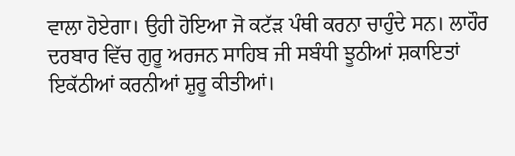ਵਾਲਾ ਹੋਏਗਾ। ਉਹੀ ਹੋਇਆ ਜੋ ਕਟੱੜ ਪੰਥੀ ਕਰਨਾ ਚਾਹੁੰਦੇ ਸਨ। ਲਾਹੌਰ ਦਰਬਾਰ ਵਿੱਚ ਗੁਰੂ ਅਰਜਨ ਸਾਹਿਬ ਜੀ ਸਬੰਧੀ ਝੂਠੀਆਂ ਸ਼ਕਾਇਤਾਂ ਇਕੱਠੀਆਂ ਕਰਨੀਆਂ ਸ਼ੁਰੂ ਕੀਤੀਆਂ।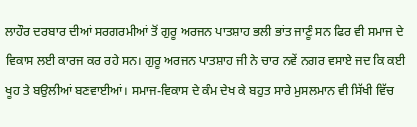ਲਾਹੌਰ ਦਰਬਾਰ ਦੀਆਂ ਸਰਗਰਮੀਆਂ ਤੋਂ ਗੁਰੂ ਅਰਜਨ ਪਾਤਸ਼ਾਹ ਭਲੀ ਭਾਂਤ ਜਾਣੂੰ ਸਨ ਫਿਰ ਵੀ ਸਮਾਜ ਦੇ ਵਿਕਾਸ ਲਈ ਕਾਰਜ ਕਰ ਰਹੇ ਸਨ। ਗੁਰੂ ਅਰਜਨ ਪਾਤਸ਼ਾਹ ਜੀ ਨੇ ਚਾਰ ਨਵੇਂ ਨਗਰ ਵਸਾਏ ਜਦ ਕਿ ਕਈ ਖੂਹ ਤੇ ਬਉਲੀਆਂ ਬਣਵਾਈਆਂ। ਸਮਾਜ-ਵਿਕਾਸ ਦੇ ਕੰਮ ਦੇਖ ਕੇ ਬਹੁਤ ਸਾਰੇ ਮੁਸਲਮਾਨ ਵੀ ਸਿੱਖੀ ਵਿੱਚ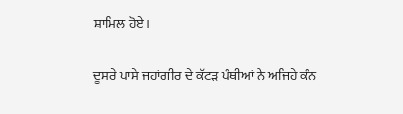ਸ਼ਾਮਿਲ ਹੋਏ।

ਦੂਸਰੇ ਪਾਸੇ ਜਹਾਂਗੀਰ ਦੇ ਕੱਟੜ ਪੰਥੀਆਂ ਨੇ ਅਜਿਹੇ ਕੰਨ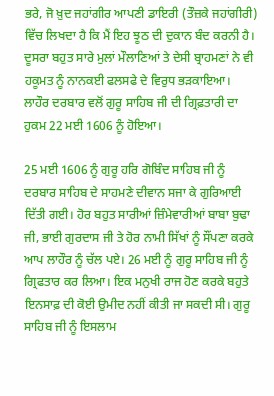ਭਰੇ, ਜੋ ਖ਼ੁਦ ਜਹਾਂਗੀਰ ਆਪਣੀ ਡਾਇਰੀ (ਤੌਜ਼ਕੇ ਜਹਾਂਗੀਰੀ) ਵਿੱਚ ਲਿਖਦਾ ਹੈ ਕਿ ਮੈਂ ਇਹ ਝੂਠ ਦੀ ਦੁਕਾਨ ਬੰਦ ਕਰਨੀ ਹੈ। ਦੂਸਰਾ ਬਹੁਤ ਸਾਰੇ ਮੁਲਾਂ ਮੌਲਾਣਿਆਂ ਤੇ ਦੇਸੀ ਬ੍ਰਾਹਮਣਾਂ ਨੇ ਵੀ ਹਕੂਮਤ ਨੂੰ ਨਾਨਕਈ ਫਲਸਫੇ ਦੇ ਵਿਰੁਧ ਭੜਕਾਇਆ। ਲਾਹੌਰ ਦਰਬਾਰ ਵਲੋਂ ਗੁਰੂ ਸਾਹਿਬ ਜੀ ਦੀ ਗ੍ਰਿਫ਼ਤਾਰੀ ਦਾ ਹੁਕਮ 22 ਮਈ 1606 ਨੂੰ ਹੋਇਆ।

25 ਮਈ 1606 ਨੂੰ ਗੁਰੂ ਹਰਿ ਗੋਬਿੰਦ ਸਾਹਿਬ ਜੀ ਨੂੰ ਦਰਬਾਰ ਸਾਹਿਬ ਦੇ ਸਾਹਮਣੇ ਦੀਵਾਨ ਸਜਾ ਕੇ ਗੁਰਿਆਈ ਦਿੱਤੀ ਗਈ। ਹੋਰ ਬਹੁਤ ਸਾਰੀਆਂ ਜ਼ਿੰਮੇਵਾਰੀਆਂ ਬਾਬਾ ਬੁਢਾ ਜੀ, ਭਾਈ ਗੁਰਦਾਸ ਜੀ ਤੇ ਹੋਰ ਨਾਮੀ ਸਿੱਖਾਂ ਨੂੰ ਸੌਂਪਣਾ ਕਰਕੇ ਆਪ ਲਾਹੌਰ ਨੂੰ ਚੱਲ ਪਏ। 26 ਮਈ ਨੂੰ ਗੁਰੂ ਸਾਹਿਬ ਜੀ ਨੂੰ ਗ੍ਰਿਫਤਾਰ ਕਰ ਲਿਆ। ਇਕ ਮਨੁਖੀ ਰਾਜ ਹੋਣ ਕਰਕੇ ਬਹੁਤੇ ਇਨਸਾਫ਼ ਦੀ ਕੋਈ ਉਮੀਦ ਨਹੀਂ ਕੀਤੀ ਜਾ ਸਕਦੀ ਸੀ। ਗੁਰੂ ਸਾਹਿਬ ਜੀ ਨੂੰ ਇਸਲਾਮ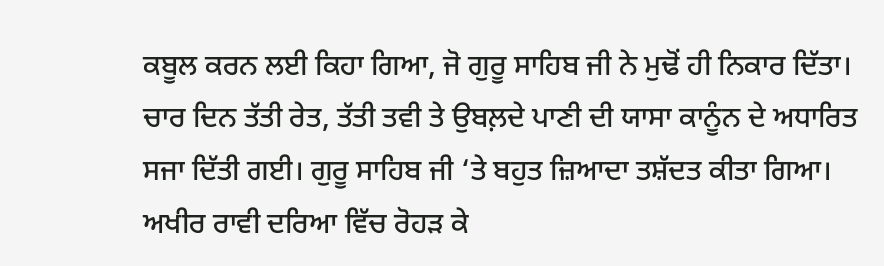ਕਬੂਲ ਕਰਨ ਲਈ ਕਿਹਾ ਗਿਆ, ਜੋ ਗੁਰੂ ਸਾਹਿਬ ਜੀ ਨੇ ਮੁਢੋਂ ਹੀ ਨਿਕਾਰ ਦਿੱਤਾ। ਚਾਰ ਦਿਨ ਤੱਤੀ ਰੇਤ, ਤੱਤੀ ਤਵੀ ਤੇ ਉਬਲ਼ਦੇ ਪਾਣੀ ਦੀ ਯਾਸਾ ਕਾਨੂੰਨ ਦੇ ਅਧਾਰਿਤ ਸਜਾ ਦਿੱਤੀ ਗਈ। ਗੁਰੂ ਸਾਹਿਬ ਜੀ ‘ਤੇ ਬਹੁਤ ਜ਼ਿਆਦਾ ਤਸ਼ੱਦਤ ਕੀਤਾ ਗਿਆ। ਅਖੀਰ ਰਾਵੀ ਦਰਿਆ ਵਿੱਚ ਰੋਹੜ ਕੇ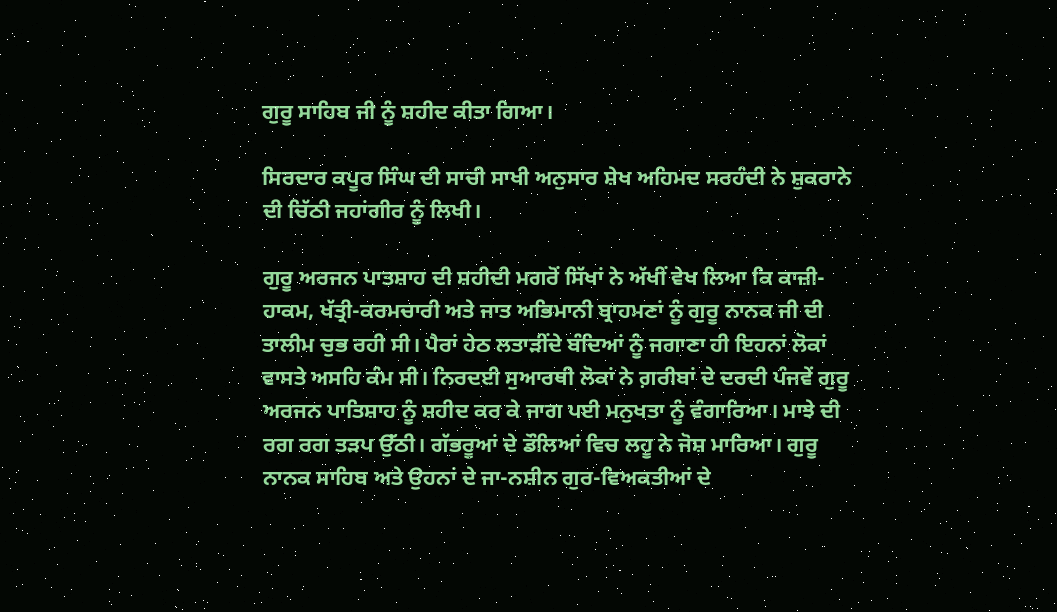ਗੁਰੂ ਸਾਹਿਬ ਜੀ ਨੂੰ ਸ਼ਹੀਦ ਕੀਤਾ ਗਿਆ।

ਸਿਰਦਾਰ ਕਪੂਰ ਸਿੰਘ ਦੀ ਸਾਚੀ ਸਾਖੀ ਅਨੁਸਾਰ ਸ਼ੇਖ ਅਹਿਮਦ ਸਰਹੰਦੀ ਨੇ ਸ਼ੁਕਰਾਨੇ ਦੀ ਚਿੱਠੀ ਜਹਾਂਗੀਰ ਨੂੰ ਲਿਖੀ।

ਗੁਰੂ ਅਰਜਨ ਪਾਤਸ਼ਾਹ ਦੀ ਸ਼ਹੀਦੀ ਮਗਰੋਂ ਸਿੱਖਾਂ ਨੇ ਅੱਖੀਂ ਵੇਖ ਲਿਆ ਕਿ ਕਾਜ਼ੀ-ਹਾਕਮ, ਖੱਤ੍ਰੀ-ਕਰਮਚਾਰੀ ਅਤੇ ਜਾਤ ਅਭਿਮਾਨੀ ਬ੍ਰਾਹਮਣਾਂ ਨੂੰ ਗੁਰੂ ਨਾਨਕ ਜੀ ਦੀ ਤਾਲੀਮ ਚੁਭ ਰਹੀ ਸੀ। ਪੈਰਾਂ ਹੇਠ ਲਤਾੜੀਂਦੇ ਬੰਦਿਆਂ ਨੂੰ ਜਗਾਣਾ ਹੀ ਇਹਨਾਂ ਲੋਕਾਂ ਵਾਸਤੇ ਅਸਹਿ ਕੰਮ ਸੀ। ਨਿਰਦਈ ਸੁਆਰਥੀ ਲੋਕਾਂ ਨੇ ਗ਼ਰੀਬਾਂ ਦੇ ਦਰਦੀ ਪੰਜਵੇਂ ਗੁਰੂ ਅਰਜਨ ਪਾਤਿਸ਼ਾਹ ਨੂੰ ਸ਼ਹੀਦ ਕਰ ਕੇ ਜਾਗ ਪਈ ਮਨੁਖਤਾ ਨੂੰ ਵੰਗਾਰਿਆ। ਮਾਝੇ ਦੀ ਰਗ ਰਗ ਤੜਪ ਉੱਠੀ। ਗੱਭਰੂਆਂ ਦੇ ਡੌਲਿਆਂ ਵਿਚ ਲਹੂ ਨੇ ਜੋਸ਼ ਮਾਰਿਆ। ਗੁਰੂ ਨਾਨਕ ਸਾਹਿਬ ਅਤੇ ਉਹਨਾਂ ਦੇ ਜਾ-ਨਸ਼ੀਨ ਗੁਰ-ਵਿਅਕਤੀਆਂ ਦੇ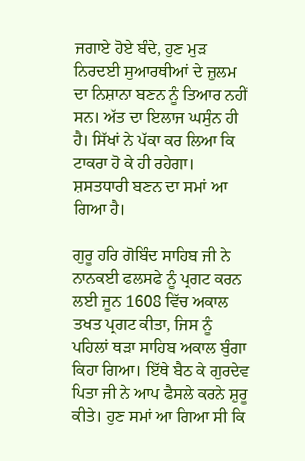ਜਗਾਏ ਹੋਏ ਬੰਦੇ, ਹੁਣ ਮੁੜ ਨਿਰਦਈ ਸੁਆਰਥੀਆਂ ਦੇ ਜ਼ੁਲਮ ਦਾ ਨਿਸ਼ਾਨਾ ਬਣਨ ਨੂੰ ਤਿਆਰ ਨਹੀਂ ਸਨ। ਅੱਤ ਦਾ ਇਲਾਜ ਘਸੁੰਨ ਹੀ ਹੈ। ਸਿੱਖਾਂ ਨੇ ਪੱਕਾ ਕਰ ਲਿਆ ਕਿ ਟਾਕਰਾ ਹੋ ਕੇ ਹੀ ਰਹੇਗਾ। ਸ਼ਸਤਧਾਰੀ ਬਣਨ ਦਾ ਸਮਾਂ ਆ ਗਿਆ ਹੈ।

ਗੁਰੂ ਹਰਿ ਗੋਬਿੰਦ ਸਾਹਿਬ ਜੀ ਨੇ ਨਾਨਕਈ ਫਲਸਫੇ ਨੂੰ ਪ੍ਰਗਟ ਕਰਨ ਲਈ ਜੂਨ 1608 ਵਿੱਚ ਅਕਾਲ ਤਖਤ ਪ੍ਰਗਟ ਕੀਤਾ, ਜਿਸ ਨੂੰ ਪਹਿਲਾਂ ਥੜਾ ਸਾਹਿਬ ਅਕਾਲ ਬੁੰਗਾ ਕਿਹਾ ਗਿਆ। ਇੱਥੇ ਬੈਠ ਕੇ ਗੁਰਦੇਵ ਪਿਤਾ ਜੀ ਨੇ ਆਪ ਫੈਸਲੇ ਕਰਨੇ ਸ਼ੁਰੂ ਕੀਤੇ। ਹੁਣ ਸਮਾਂ ਆ ਗਿਆ ਸੀ ਕਿ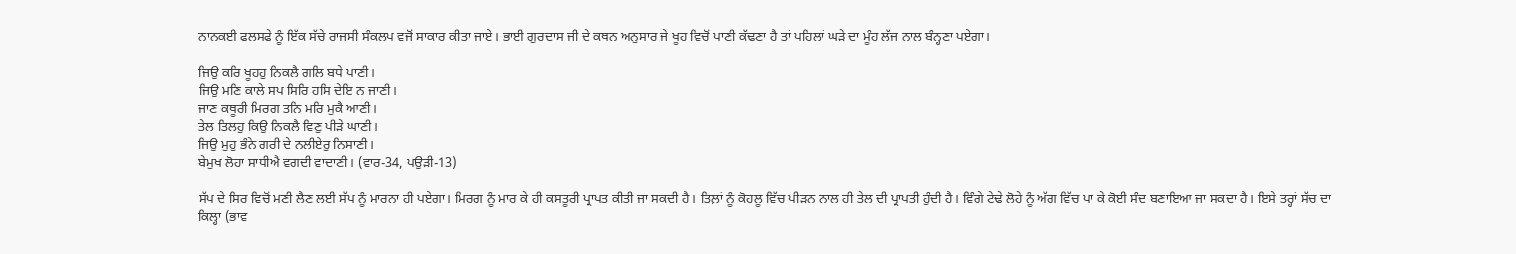ਨਾਨਕਈ ਫਲਸਫੇ ਨੂੰ ਇੱਕ ਸੱਚੇ ਰਾਜਸੀ ਸੰਕਲਪ ਵਜੋਂ ਸਾਕਾਰ ਕੀਤਾ ਜਾਏ। ਭਾਈ ਗੁਰਦਾਸ ਜੀ ਦੇ ਕਥਨ ਅਨੁਸਾਰ ਜੇ ਖੂਹ ਵਿਚੋਂ ਪਾਣੀ ਕੱਢਣਾ ਹੈ ਤਾਂ ਪਹਿਲਾਂ ਘੜੇ ਦਾ ਮੂੰਹ ਲੱਜ ਨਾਲ ਬੰਨ੍ਹਣਾ ਪਏਗਾ।

ਜਿਉ ਕਰਿ ਖੂਹਹੁ ਨਿਕਲੈ ਗਲਿ ਬਧੇ ਪਾਣੀ।
ਜਿਉ ਮਣਿ ਕਾਲੇ ਸਪ ਸਿਰਿ ਹਸਿ ਦੇਇ ਨ ਜਾਣੀ।
ਜਾਣ ਕਥੂਰੀ ਮਿਰਗ ਤਨਿ ਮਰਿ ਮੁਕੈ ਆਣੀ।
ਤੇਲ ਤਿਲਹੁ ਕਿਉ ਨਿਕਲੈ ਵਿਣੁ ਪੀੜੇ ਘਾਣੀ।
ਜਿਉ ਮੁਹੁ ਭੰਨੇ ਗਰੀ ਦੇ ਨਲੀਏਰੁ ਨਿਸਾਣੀ।
ਬੇਮੁਖ ਲੋਹਾ ਸਾਧੀਐ ਵਗਦੀ ਵਾਦਾਣੀ। (ਵਾਰ-34, ਪਉੜੀ-13)

ਸੱਪ ਦੇ ਸਿਰ ਵਿਚੋਂ ਮਣੀ ਲੈਣ ਲਈ ਸੱਪ ਨੂੰ ਮਾਰਨਾ ਹੀ ਪਏਗਾ। ਮਿਰਗ ਨੂੰ ਮਾਰ ਕੇ ਹੀ ਕਸਤੂਰੀ ਪ੍ਰਾਪਤ ਕੀਤੀ ਜਾ ਸਕਦੀ ਹੈ। ਤਿਲ਼ਾਂ ਨੂੰ ਕੋਹਲੂ ਵਿੱਚ ਪੀੜਨ ਨਾਲ ਹੀ ਤੇਲ ਦੀ ਪ੍ਰਾਪਤੀ ਹੁੰਦੀ ਹੈ। ਵਿੰਗੇ ਟੇਢੇ ਲੋਹੇ ਨੂੰ ਅੱਗ ਵਿੱਚ ਪਾ ਕੇ ਕੋਈ ਸੰਦ ਬਣਾਇਆ ਜਾ ਸਕਦਾ ਹੈ। ਇਸੇ ਤਰ੍ਹਾਂ ਸੱਚ ਦਾ ਕਿਲ੍ਹਾ (ਭਾਵ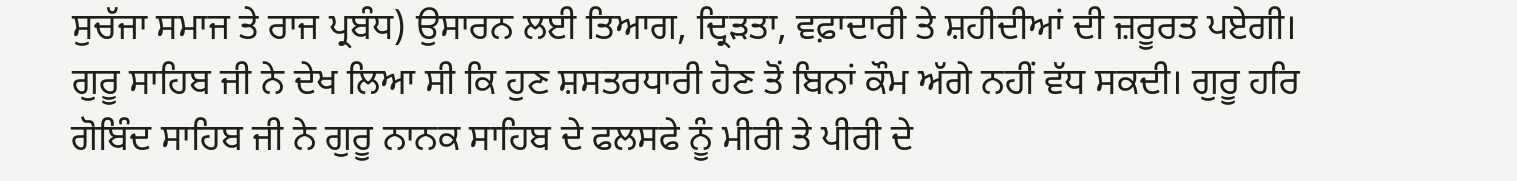ਸੁਚੱਜਾ ਸਮਾਜ ਤੇ ਰਾਜ ਪ੍ਰਬੰਧ) ਉਸਾਰਨ ਲਈ ਤਿਆਗ, ਦ੍ਰਿੜਤਾ, ਵਫ਼ਾਦਾਰੀ ਤੇ ਸ਼ਹੀਦੀਆਂ ਦੀ ਜ਼ਰੂਰਤ ਪਏਗੀ। ਗੁਰੂ ਸਾਹਿਬ ਜੀ ਨੇ ਦੇਖ ਲਿਆ ਸੀ ਕਿ ਹੁਣ ਸ਼ਸਤਰਧਾਰੀ ਹੋਣ ਤੋਂ ਬਿਨਾਂ ਕੌਮ ਅੱਗੇ ਨਹੀਂ ਵੱਧ ਸਕਦੀ। ਗੁਰੂ ਹਰਿ ਗੋਬਿੰਦ ਸਾਹਿਬ ਜੀ ਨੇ ਗੁਰੂ ਨਾਨਕ ਸਾਹਿਬ ਦੇ ਫਲਸਫੇ ਨੂੰ ਮੀਰੀ ਤੇ ਪੀਰੀ ਦੇ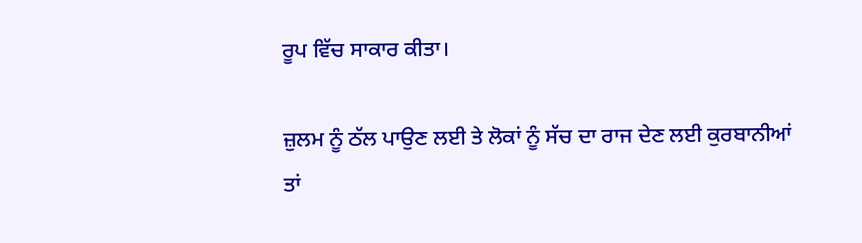ਰੂਪ ਵਿੱਚ ਸਾਕਾਰ ਕੀਤਾ।

ਜ਼ੁਲਮ ਨੂੰ ਠੱਲ ਪਾਉਣ ਲਈ ਤੇ ਲੋਕਾਂ ਨੂੰ ਸੱਚ ਦਾ ਰਾਜ ਦੇਣ ਲਈ ਕੁਰਬਾਨੀਆਂ ਤਾਂ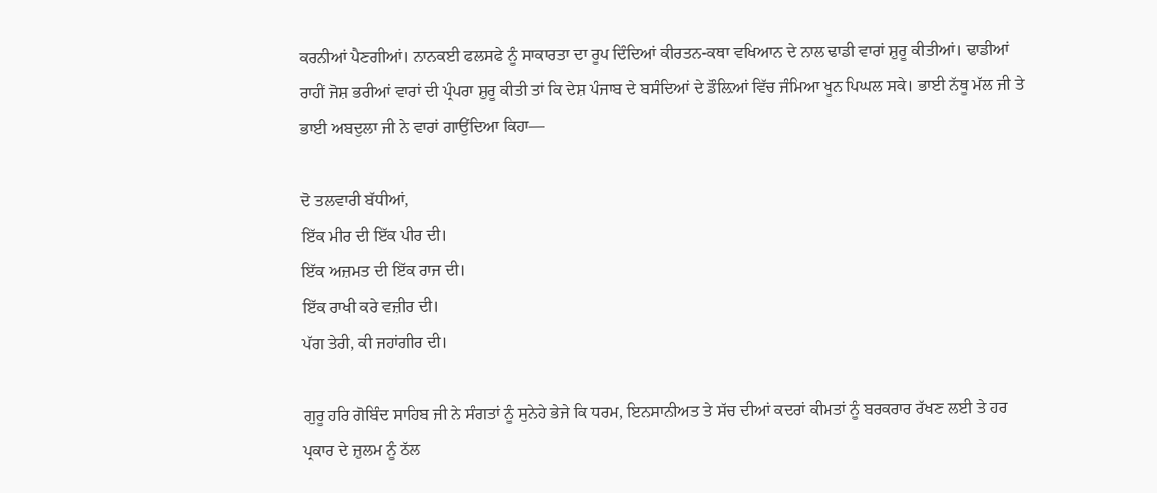ਕਰਨੀਆਂ ਪੈਣਗੀਆਂ। ਨਾਨਕਈ ਫਲਸਫੇ ਨੂੰ ਸਾਕਾਰਤਾ ਦਾ ਰੂਪ ਦਿੰਦਿਆਂ ਕੀਰਤਨ-ਕਥਾ ਵਖਿਆਨ ਦੇ ਨਾਲ ਢਾਡੀ ਵਾਰਾਂ ਸ਼ੁਰੂ ਕੀਤੀਆਂ। ਢਾਡੀਆਂ ਰਾਹੀਂ ਜੋਸ਼ ਭਰੀਆਂ ਵਾਰਾਂ ਦੀ ਪ੍ਰੰਪਰਾ ਸ਼ੁਰੂ ਕੀਤੀ ਤਾਂ ਕਿ ਦੇਸ਼ ਪੰਜਾਬ ਦੇ ਬਸੰਦਿਆਂ ਦੇ ਡੌਲ਼ਿਆਂ ਵਿੱਚ ਜੰਮਿਆ ਖੂਨ ਪਿਘਲ ਸਕੇ। ਭਾਈ ਨੱਥੂ ਮੱਲ ਜੀ ਤੇ ਭਾਈ ਅਬਦੁਲਾ ਜੀ ਨੇ ਵਾਰਾਂ ਗਾਉਂਦਿਆ ਕਿਹਾ—

ਦੋ ਤਲਵਾਰੀ ਬੱਧੀਆਂ,
ਇੱਕ ਮੀਰ ਦੀ ਇੱਕ ਪੀਰ ਦੀ।
ਇੱਕ ਅਜ਼ਮਤ ਦੀ ਇੱਕ ਰਾਜ ਦੀ।
ਇੱਕ ਰਾਖੀ ਕਰੇ ਵਜ਼ੀਰ ਦੀ।
ਪੱਗ ਤੇਰੀ, ਕੀ ਜਹਾਂਗੀਰ ਦੀ।

ਗੁਰੂ ਹਰਿ ਗੋਬਿੰਦ ਸਾਹਿਬ ਜੀ ਨੇ ਸੰਗਤਾਂ ਨੂੰ ਸੁਨੇਹੇ ਭੇਜੇ ਕਿ ਧਰਮ, ਇਨਸਾਨੀਅਤ ਤੇ ਸੱਚ ਦੀਆਂ ਕਦਰਾਂ ਕੀਮਤਾਂ ਨੂੰ ਬਰਕਰਾਰ ਰੱਖਣ ਲਈ ਤੇ ਹਰ ਪ੍ਰਕਾਰ ਦੇ ਜ਼ੁਲਮ ਨੂੰ ਠੱਲ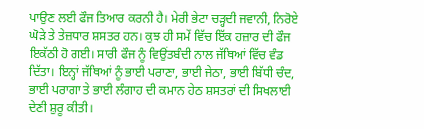ਪਾਉਣ ਲਈ ਫੌਜ ਤਿਆਰ ਕਰਨੀ ਹੈ। ਮੇਰੀ ਭੇਟਾ ਚੜ੍ਹਦੀ ਜਵਾਨੀ, ਨਿਰੋਏ ਘੋੜੇ ਤੇ ਤੇਜ਼ਧਾਰ ਸ਼ਸਤਰ ਹਨ। ਕੁਝ ਹੀ ਸਮੇਂ ਵਿੱਚ ਇੱਕ ਹਜ਼ਾਰ ਦੀ ਫੌਜ ਇਕੱਠੀ ਹੋ ਗਈ। ਸਾਰੀ ਫੌਜ ਨੂੰ ਵਿਉਂਤਬੰਦੀ ਨਾਲ ਜੱਥਿਆਂ ਵਿੱਚ ਵੰਡ ਦਿੱਤਾ। ਇਨ੍ਹਾਂ ਜੱਥਿਆਂ ਨੂੰ ਭਾਈ ਪਰਾਣਾ, ਭਾਈ ਜੇਠਾ, ਭਾਈ ਬਿੱਧੀ ਚੰਦ, ਭਾਈ ਪਰਾਗਾ ਤੇ ਭਾਈ ਲੰਗਾਹ ਦੀ ਕਮਾਨ ਹੇਠ ਸ਼ਸਤਰਾਂ ਦੀ ਸਿਖਲਾਈ ਦੇਣੀ ਸ਼ੁਰੂ ਕੀਤੀ।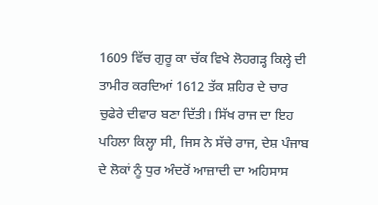1609 ਵਿੱਚ ਗੁਰੂ ਕਾ ਚੱਕ ਵਿਖੇ ਲੋਹਗੜ੍ਹ ਕਿਲ੍ਹੇ ਦੀ ਤਾਮੀਰ ਕਰਦਿਆਂ 1612 ਤੱਕ ਸ਼ਹਿਰ ਦੇ ਚਾਰ ਚੁਫੇਰੇ ਦੀਵਾਰ ਬਣਾ ਦਿੱਤੀ। ਸਿੱਖ ਰਾਜ ਦਾ ਇਹ ਪਹਿਲਾ ਕਿਲ੍ਹਾ ਸੀ, ਜਿਸ ਨੇ ਸੱਚੇ ਰਾਜ, ਦੇਸ਼ ਪੰਜਾਬ ਦੇ ਲੋਕਾਂ ਨੂੰ ਧੁਰ ਅੰਦਰੋਂ ਆਜ਼ਾਦੀ ਦਾ ਅਹਿਸਾਸ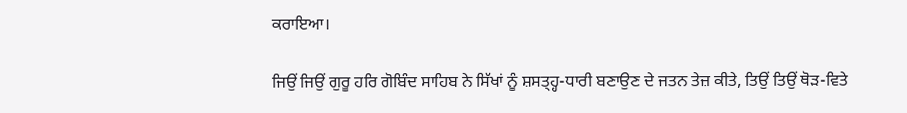ਕਰਾਇਆ।

ਜਿਉਂ ਜਿਉਂ ਗੁਰੂ ਹਰਿ ਗੋਬਿੰਦ ਸਾਹਿਬ ਨੇ ਸਿੱਖਾਂ ਨੂੰ ਸ਼ਸਤ੍ਹ੍ਹ-ਧਾਰੀ ਬਣਾਉਣ ਦੇ ਜਤਨ ਤੇਜ਼ ਕੀਤੇ, ਤਿਉਂ ਤਿਉਂ ਥੋੜ-ਵਿਤੇ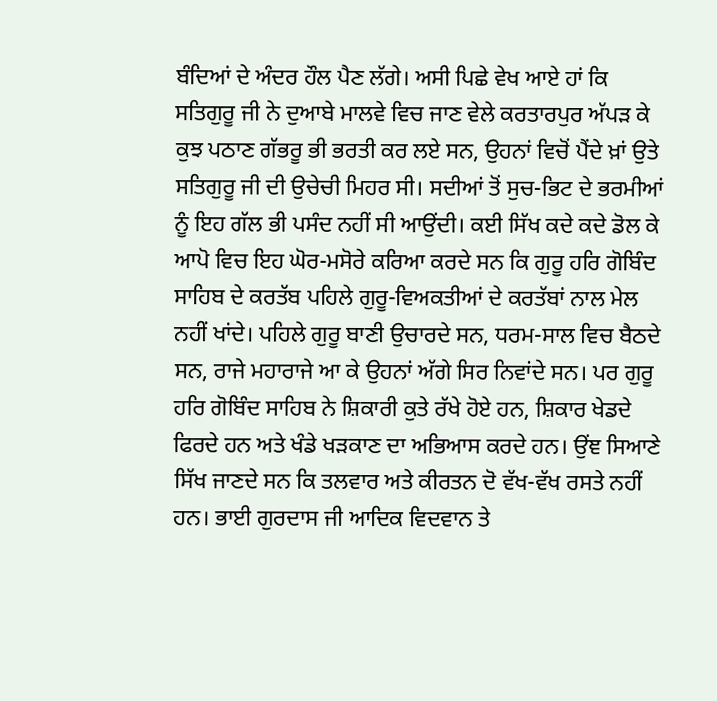ਬੰਦਿਆਂ ਦੇ ਅੰਦਰ ਹੌਲ ਪੈਣ ਲੱਗੇ। ਅਸੀ ਪਿਛੇ ਵੇਖ ਆਏ ਹਾਂ ਕਿ ਸਤਿਗੁਰੂ ਜੀ ਨੇ ਦੁਆਬੇ ਮਾਲਵੇ ਵਿਚ ਜਾਣ ਵੇਲੇ ਕਰਤਾਰਪੁਰ ਅੱਪੜ ਕੇ ਕੁਝ ਪਠਾਣ ਗੱਭਰੂ ਭੀ ਭਰਤੀ ਕਰ ਲਏ ਸਨ, ਉਹਨਾਂ ਵਿਚੋਂ ਪੈਂਦੇ ਖ਼ਾਂ ਉਤੇ ਸਤਿਗੁਰੂ ਜੀ ਦੀ ਉਚੇਚੀ ਮਿਹਰ ਸੀ। ਸਦੀਆਂ ਤੋਂ ਸੁਚ-ਭਿਟ ਦੇ ਭਰਮੀਆਂ ਨੂੰ ਇਹ ਗੱਲ ਭੀ ਪਸੰਦ ਨਹੀਂ ਸੀ ਆਉਂਦੀ। ਕਈ ਸਿੱਖ ਕਦੇ ਕਦੇ ਡੋਲ ਕੇ ਆਪੋ ਵਿਚ ਇਹ ਘੋਰ-ਮਸੋਰੇ ਕਰਿਆ ਕਰਦੇ ਸਨ ਕਿ ਗੁਰੂ ਹਰਿ ਗੋਬਿੰਦ ਸਾਹਿਬ ਦੇ ਕਰਤੱਬ ਪਹਿਲੇ ਗੁਰੂ-ਵਿਅਕਤੀਆਂ ਦੇ ਕਰਤੱਬਾਂ ਨਾਲ ਮੇਲ ਨਹੀਂ ਖਾਂਦੇ। ਪਹਿਲੇ ਗੁਰੂ ਬਾਣੀ ਉਚਾਰਦੇ ਸਨ, ਧਰਮ-ਸਾਲ ਵਿਚ ਬੈਠਦੇ ਸਨ, ਰਾਜੇ ਮਹਾਰਾਜੇ ਆ ਕੇ ਉਹਨਾਂ ਅੱਗੇ ਸਿਰ ਨਿਵਾਂਦੇ ਸਨ। ਪਰ ਗੁਰੂ ਹਰਿ ਗੋਬਿੰਦ ਸਾਹਿਬ ਨੇ ਸ਼ਿਕਾਰੀ ਕੁਤੇ ਰੱਖੇ ਹੋਏ ਹਨ, ਸ਼ਿਕਾਰ ਖੇਡਦੇ ਫਿਰਦੇ ਹਨ ਅਤੇ ਖੰਡੇ ਖੜਕਾਣ ਦਾ ਅਭਿਆਸ ਕਰਦੇ ਹਨ। ਉਂਞ ਸਿਆਣੇ ਸਿੱਖ ਜਾਣਦੇ ਸਨ ਕਿ ਤਲਵਾਰ ਅਤੇ ਕੀਰਤਨ ਦੋ ਵੱਖ-ਵੱਖ ਰਸਤੇ ਨਹੀਂ ਹਨ। ਭਾਈ ਗੁਰਦਾਸ ਜੀ ਆਦਿਕ ਵਿਦਵਾਨ ਤੇ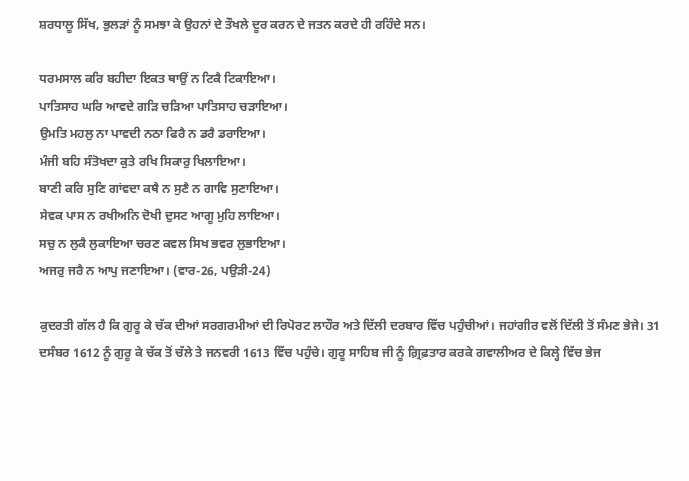ਸ਼ਰਧਾਲੂ ਸਿੱਖ, ਭੁਲੜਾਂ ਨੂੰ ਸਮਝਾ ਕੇ ਉਹਨਾਂ ਦੇ ਤੌਖਲੇ ਦੂਰ ਕਰਨ ਦੇ ਜਤਨ ਕਰਦੇ ਹੀ ਰਹਿੰਦੇ ਸਨ।

ਧਰਮਸਾਲ ਕਰਿ ਬਹੀਦਾ ਇਕਤ ਥਾਉਂ ਨ ਟਿਕੈ ਟਿਕਾਇਆ।
ਪਾਤਿਸਾਹ ਘਰਿ ਆਵਦੇ ਗੜਿ ਚੜਿਆ ਪਾਤਿਸਾਹ ਚੜਾਇਆ।
ਉਮਤਿ ਮਹਲੁ ਨਾ ਪਾਵਦੀ ਨਠਾ ਫਿਰੈ ਨ ਡਰੈ ਡਰਾਇਆ।
ਮੰਜੀ ਬਹਿ ਸੰਤੋਖਦਾ ਕੁਤੇ ਰਖਿ ਸਿਕਾਰੁ ਖਿਲਾਇਆ।
ਬਾਣੀ ਕਰਿ ਸੁਣਿ ਗਾਂਵਦਾ ਕਥੈ ਨ ਸੁਣੈ ਨ ਗਾਵਿ ਸੁਣਾਇਆ।
ਸੇਵਕ ਪਾਸ ਨ ਰਖੀਅਨਿ ਦੋਖੀ ਦੁਸਟ ਆਗੂ ਮੁਹਿ ਲਾਇਆ।
ਸਚੁ ਨ ਲੁਕੈ ਲੁਕਾਇਆ ਚਰਣ ਕਵਲ ਸਿਖ ਭਵਰ ਲੁਭਾਇਆ।
ਅਜਰੁ ਜਰੈ ਨ ਆਪੁ ਜਣਾਇਆ। (ਵਾਰ-26, ਪਉੜੀ-24)

ਕੁਦਰਤੀ ਗੱਲ ਹੈ ਕਿ ਗੁਰੂ ਕੇ ਚੱਕ ਦੀਆਂ ਸਰਗਰਮੀਆਂ ਦੀ ਰਿਪੋਰਟ ਲਾਹੌਰ ਅਤੇ ਦਿੱਲੀ ਦਰਬਾਰ ਵਿੱਚ ਪਹੁੰਚੀਆਂ। ਜਹਾਂਗੀਰ ਵਲੋਂ ਦਿੱਲੀ ਤੋਂ ਸੰਮਣ ਭੇਜੇ। 31 ਦਸੰਬਰ 1612 ਨੂੰ ਗੁਰੂ ਕੇ ਚੱਕ ਤੋਂ ਚੱਲੇ ਤੇ ਜਨਵਰੀ 1613 ਵਿੱਚ ਪਹੁੰਚੇ। ਗੁਰੂ ਸਾਹਿਬ ਜੀ ਨੂੰ ਗ਼੍ਰਿਫ਼ਤਾਰ ਕਰਕੇ ਗਵਾਲੀਅਰ ਦੇ ਕਿਲ੍ਹੇ ਵਿੱਚ ਭੇਜ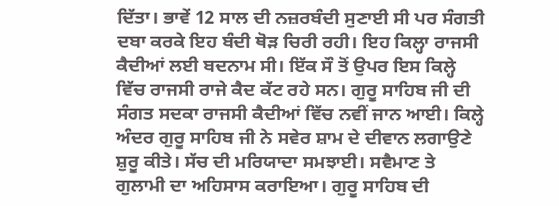ਦਿੱਤਾ। ਭਾਵੇਂ 12 ਸਾਲ ਦੀ ਨਜ਼ਰਬੰਦੀ ਸੁਣਾਈ ਸੀ ਪਰ ਸੰਗਤੀ ਦਬਾ ਕਰਕੇ ਇਹ ਬੰਦੀ ਥੋੜ ਚਿਰੀ ਰਹੀ। ਇਹ ਕਿਲ੍ਹਾ ਰਾਜਸੀ ਕੈਦੀਆਂ ਲਈ ਬਦਨਾਮ ਸੀ। ਇੱਕ ਸੌ ਤੋਂ ਉਪਰ ਇਸ ਕਿਲ੍ਹੇ ਵਿੱਚ ਰਾਜਸੀ ਰਾਜੇ ਕੈਦ ਕੱਟ ਰਹੇ ਸਨ। ਗੁਰੂ ਸਾਹਿਬ ਜੀ ਦੀ ਸੰਗਤ ਸਦਕਾ ਰਾਜਸੀ ਕੈਦੀਆਂ ਵਿੱਚ ਨਵੀਂ ਜਾਨ ਆਈ। ਕਿਲ੍ਹੇ ਅੰਦਰ ਗੁਰੂ ਸਾਹਿਬ ਜੀ ਨੇ ਸਵੇਰ ਸ਼ਾਮ ਦੇ ਦੀਵਾਨ ਲਗਾਉਣੇ ਸ਼ੁਰੂ ਕੀਤੇ। ਸੱਚ ਦੀ ਮਰਿਯਾਦਾ ਸਮਝਾਈ। ਸਵੈਮਾਣ ਤੇ ਗੁਲਾਮੀ ਦਾ ਅਹਿਸਾਸ ਕਰਾਇਆ। ਗੁਰੂ ਸਾਹਿਬ ਦੀ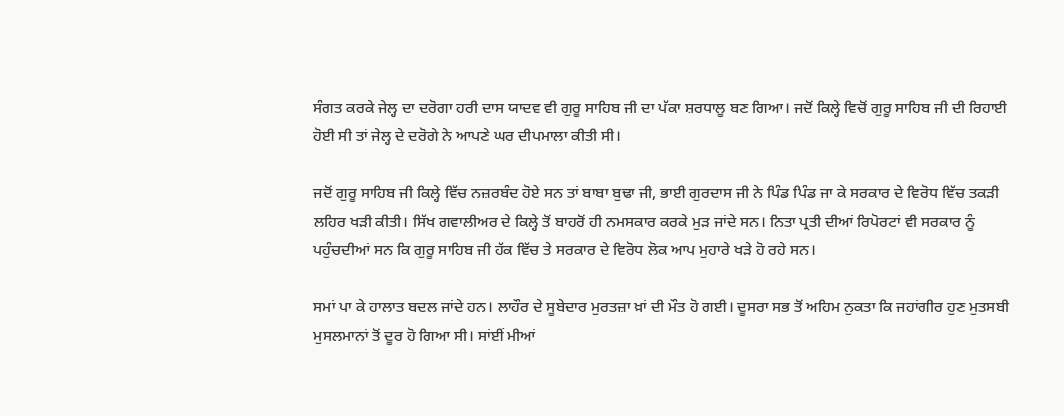ਸੰਗਤ ਕਰਕੇ ਜੇਲ੍ਹ ਦਾ ਦਰੋਗਾ ਹਰੀ ਦਾਸ ਯਾਦਵ ਵੀ ਗੁਰੂ ਸਾਹਿਬ ਜੀ ਦਾ ਪੱਕਾ ਸ਼ਰਧਾਲੂ ਬਣ ਗਿਆ। ਜਦੋਂ ਕਿਲ੍ਹੇ ਵਿਚੋਂ ਗੁਰੂ ਸਾਹਿਬ ਜੀ ਦੀ ਰਿਹਾਈ ਹੋਈ ਸੀ ਤਾਂ ਜੇਲ੍ਹ ਦੇ ਦਰੋਗੇ ਨੇ ਆਪਣੇ ਘਰ ਦੀਪਮਾਲਾ ਕੀਤੀ ਸੀ।

ਜਦੋਂ ਗੁਰੂ ਸਾਹਿਬ ਜੀ ਕਿਲ੍ਹੇ ਵਿੱਚ ਨਜ਼ਰਬੰਦ ਹੋਏ ਸਨ ਤਾਂ ਬਾਬਾ ਬੁਢਾ ਜੀ, ਭਾਈ ਗੁਰਦਾਸ ਜੀ ਨੇ ਪਿੰਡ ਪਿੰਡ ਜਾ ਕੇ ਸਰਕਾਰ ਦੇ ਵਿਰੋਧ ਵਿੱਚ ਤਕੜੀ ਲਹਿਰ ਖੜੀ ਕੀਤੀ। ਸਿੱਖ ਗਵਾਲੀਅਰ ਦੇ ਕਿਲ੍ਹੇ ਤੋਂ ਬਾਹਰੋਂ ਹੀ ਨਮਸਕਾਰ ਕਰਕੇ ਮੁੜ ਜਾਂਦੇ ਸਨ। ਨਿਤਾ ਪ੍ਰਤੀ ਦੀਆਂ ਰਿਪੋਰਟਾਂ ਵੀ ਸਰਕਾਰ ਨੂੰ ਪਹੁੰਚਦੀਆਂ ਸਨ ਕਿ ਗੁਰੂ ਸਾਹਿਬ ਜੀ ਹੱਕ ਵਿੱਚ ਤੇ ਸਰਕਾਰ ਦੇ ਵਿਰੋਧ ਲੋਕ ਆਪ ਮੁਹਾਰੇ ਖੜੇ ਹੋ ਰਹੇ ਸਨ।

ਸਮਾਂ ਪਾ ਕੇ ਹਾਲਾਤ ਬਦਲ ਜਾਂਦੇ ਹਨ। ਲਾਹੌਰ ਦੇ ਸੂਬੇਦਾਰ ਮੁਰਤਜ਼ਾ ਖ਼ਾਂ ਦੀ ਮੌਤ ਹੋ ਗਈ। ਦੂਸਰਾ ਸਭ ਤੋਂ ਅਹਿਮ ਨੁਕਤਾ ਕਿ ਜਹਾਂਗੀਰ ਹੁਣ ਮੁਤਸਬੀ ਮੁਸਲਮਾਨਾਂ ਤੋਂ ਦੂਰ ਹੋ ਗਿਆ ਸੀ। ਸਾਂਈਂ ਮੀਆਂ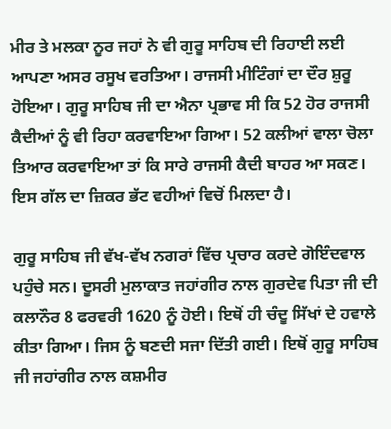ਮੀਰ ਤੇ ਮਲਕਾ ਨੂਰ ਜਹਾਂ ਨੇ ਵੀ ਗੁਰੂ ਸਾਹਿਬ ਦੀ ਰਿਹਾਈ ਲਈ ਆਪਣਾ ਅਸਰ ਰਸੂਖ ਵਰਤਿਆ। ਰਾਜਸੀ ਮੀਟਿੰਗਾਂ ਦਾ ਦੌਰ ਸ਼ੁਰੂ ਹੋਇਆ। ਗੁਰੂ ਸਾਹਿਬ ਜੀ ਦਾ ਐਨਾ ਪ੍ਰਭਾਵ ਸੀ ਕਿ 52 ਹੋਰ ਰਾਜਸੀ ਕੈਦੀਆਂ ਨੂੰ ਵੀ ਰਿਹਾ ਕਰਵਾਇਆ ਗਿਆ। 52 ਕਲੀਆਂ ਵਾਲਾ ਚੋਲਾ ਤਿਆਰ ਕਰਵਾਇਆ ਤਾਂ ਕਿ ਸਾਰੇ ਰਾਜਸੀ ਕੈਦੀ ਬਾਹਰ ਆ ਸਕਣ। ਇਸ ਗੱਲ ਦਾ ਜ਼ਿਕਰ ਭੱਟ ਵਹੀਆਂ ਵਿਚੋਂ ਮਿਲਦਾ ਹੈ।

ਗੁਰੂ ਸਾਹਿਬ ਜੀ ਵੱਖ-ਵੱਖ ਨਗਰਾਂ ਵਿੱਚ ਪ੍ਰਚਾਰ ਕਰਦੇ ਗੋਇੰਦਵਾਲ ਪਹੁੰਚੇ ਸਨ। ਦੂਸਰੀ ਮੁਲਾਕਾਤ ਜਹਾਂਗੀਰ ਨਾਲ ਗੁਰਦੇਵ ਪਿਤਾ ਜੀ ਦੀ ਕਲਾਨੌਰ 8 ਫਰਵਰੀ 1620 ਨੂੰ ਹੋਈ। ਇਥੋਂ ਹੀ ਚੰਦੂ ਸਿੱਖਾਂ ਦੇ ਹਵਾਲੇ ਕੀਤਾ ਗਿਆ। ਜਿਸ ਨੂੰ ਬਣਦੀ ਸਜਾ ਦਿੱਤੀ ਗਈ। ਇਥੋਂ ਗੁਰੂ ਸਾਹਿਬ ਜੀ ਜਹਾਂਗੀਰ ਨਾਲ ਕਸ਼ਮੀਰ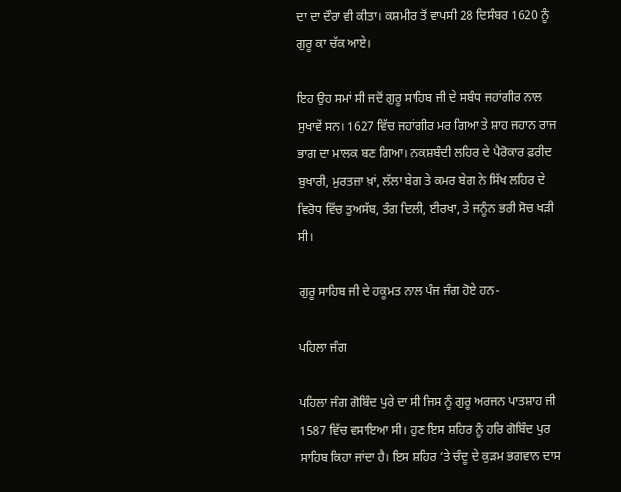ਦਾ ਦਾ ਦੌਰਾ ਵੀ ਕੀਤਾ। ਕਸ਼ਮੀਰ ਤੋਂ ਵਾਪਸੀ 28 ਦਿਸੰਬਰ 1620 ਨੂੰ ਗੁਰੂ ਕਾ ਚੱਕ ਆਏ।

ਇਹ ਉਹ ਸਮਾਂ ਸੀ ਜਦੋਂ ਗੁਰੂ ਸਾਹਿਬ ਜੀ ਦੇ ਸਬੰਧ ਜਹਾਂਗੀਰ ਨਾਲ ਸੁਖਾਵੇਂ ਸਨ। 1627 ਵਿੱਚ ਜਹਾਂਗੀਰ ਮਰ ਗਿਆ ਤੇ ਸ਼ਾਹ ਜਹਾਨ ਰਾਜ ਭਾਗ ਦਾ ਮਾਲਕ ਬਣ ਗਿਆ। ਨਕਸ਼ਬੰਦੀ ਲਹਿਰ ਦੇ ਪੈਰੋਕਾਰ ਫ਼ਰੀਦ ਬੁਖਾਰੀ, ਮੁਰਤਜ਼ਾ ਖ਼ਾਂ, ਲੱਲਾ ਬੇਗ ਤੇ ਕਮਰ ਬੇਗ ਨੇ ਸਿੱਖ ਲਹਿਰ ਦੇ ਵਿਰੋਧ ਵਿੱਚ ਤੁਅਸੱਬ, ਤੰਗ ਦਿਲੀ, ਈਰਖਾ, ਤੇ ਜਨੂੰਨ ਭਰੀ ਸੋਚ ਖੜੀ ਸੀ।

ਗੁਰੂ ਸਾਹਿਬ ਜੀ ਦੇ ਹਕੂਮਤ ਨਾਲ ਪੰਜ ਜੰਗ ਹੋਏ ਹਨ-

ਪਹਿਲਾ ਜੰਗ

ਪਹਿਲਾ ਜੰਗ ਗੋਬਿੰਦ ਪੁਰੇ ਦਾ ਸੀ ਜਿਸ ਨੂੰ ਗੁਰੂ ਅਰਜਨ ਪਾਤਸ਼ਾਹ ਜੀ 1587 ਵਿੱਚ ਵਸਾਇਆ ਸੀ। ਹੁਣ ਇਸ ਸ਼ਹਿਰ ਨੂੰ ਹਰਿ ਗੋਬਿੰਦ ਪੁਰ ਸਾਹਿਬ ਕਿਹਾ ਜਾਂਦਾ ਹੈ। ਇਸ ਸ਼ਹਿਰ ‘ਤੇ ਚੰਦੂ ਦੇ ਕੁੜਮ ਭਗਵਾਨ ਦਾਸ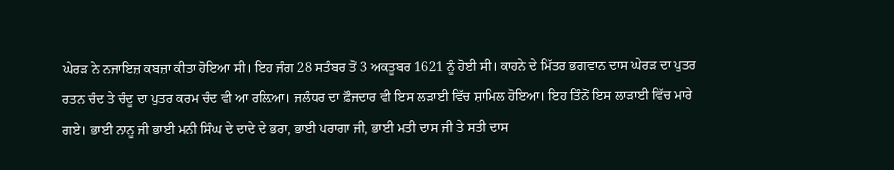ਘੇਰੜ ਨੇ ਨਜਾਇਜ਼ ਕਬਜ਼ਾ ਕੀਤਾ ਹੋਇਆ ਸੀ। ਇਹ ਜੰਗ 28 ਸਤੰਬਰ ਤੋਂ 3 ਅਕਤੂਬਰ 1621 ਨੂੰ ਹੋਈ ਸੀ। ਕਾਹਨੇ ਦੇ ਮਿੱਤਰ ਭਗਵਾਨ ਦਾਸ ਘੇਰੜ ਦਾ ਪੁਤਰ ਰਤਨ ਚੰਦ ਤੇ ਚੰਦੂ ਦਾ ਪੁਤਰ ਕਰਮ ਚੰਦ ਵੀ ਆ ਰਲ਼ਿਆ। ਜਲੰਧਰ ਦਾ ਫ਼ੌਜਦਾਰ ਵੀ ਇਸ ਲੜਾਈ ਵਿੱਚ ਸ਼ਾਮਿਲ ਹੋਇਆ। ਇਹ ਤਿੰਨੋਂ ਇਸ ਲਾੜਾਈ ਵਿੱਚ ਮਾਰੇ ਗਏ। ਭਾਈ ਨਾਨੂ ਜੀ ਭਾਈ ਮਨੀ ਸਿੰਘ ਦੇ ਦਾਦੇ ਦੇ ਭਰਾ, ਭਾਈ ਪਰਾਗਾ ਜੀ, ਭਾਈ ਮਤੀ ਦਾਸ ਜੀ ਤੇ ਸਤੀ ਦਾਸ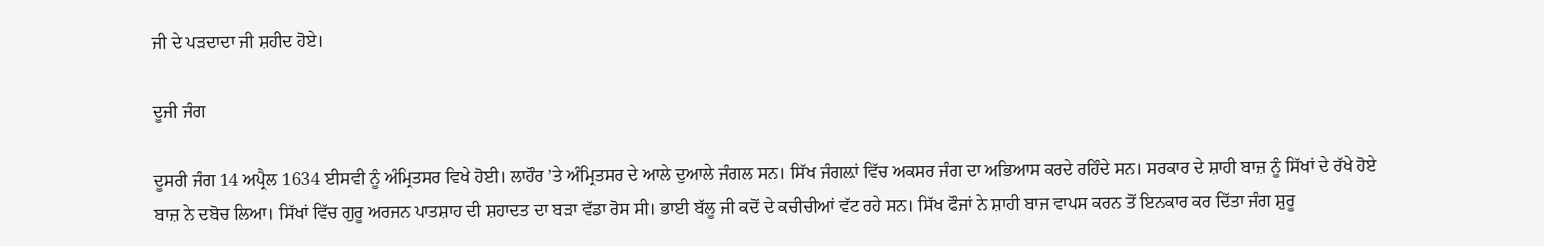ਜੀ ਦੇ ਪੜਦਾਦਾ ਜੀ ਸ਼ਹੀਦ ਹੋਏ।

ਦੂਜੀ ਜੰਗ

ਦੂਸਰੀ ਜੰਗ 14 ਅਪ੍ਰੈਲ 1634 ਈਸਵੀ ਨੂੰ ਅੰਮ੍ਰਿਤਸਰ ਵਿਖੇ ਹੋਈ। ਲਾਹੌਰ ’ਤੇ ਅੰਮ੍ਰਿਤਸਰ ਦੇ ਆਲੇ ਦੁਆਲੇ ਜੰਗਲ ਸਨ। ਸਿੱਖ ਜੰਗਲ਼ਾਂ ਵਿੱਚ ਅਕਸਰ ਜੰਗ ਦਾ ਅਭਿਆਸ ਕਰਦੇ ਰਹਿੰਦੇ ਸਨ। ਸਰਕਾਰ ਦੇ ਸ਼ਾਹੀ ਬਾਜ਼ ਨੂੰ ਸਿੱਖਾਂ ਦੇ ਰੱਖੇ ਹੋਏ ਬਾਜ਼ ਨੇ ਦਬੋਚ ਲਿਆ। ਸਿੱਖਾਂ ਵਿੱਚ ਗੁਰੂ ਅਰਜਨ ਪਾਤਸ਼ਾਹ ਦੀ ਸ਼ਹਾਦਤ ਦਾ ਬੜਾ ਵੱਡਾ ਰੋਸ ਸੀ। ਭਾਈ ਬੱਲੂ ਜੀ ਕਦੋਂ ਦੇ ਕਚੀਚੀਆਂ ਵੱਟ ਰਹੇ ਸਨ। ਸਿੱਖ ਫੌਜਾਂ ਨੇ ਸ਼ਾਹੀ ਬਾਜ ਵਾਪਸ ਕਰਨ ਤੋਂ ਇਨਕਾਰ ਕਰ ਦਿੱਤਾ ਜੰਗ ਸ਼ੁਰੂ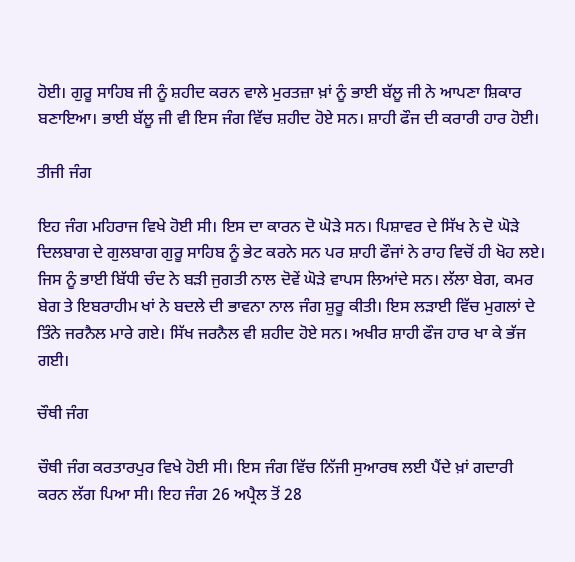ਹੋਈ। ਗੁਰੂ ਸਾਹਿਬ ਜੀ ਨੂੰ ਸ਼ਹੀਦ ਕਰਨ ਵਾਲੇ ਮੁਰਤਜ਼ਾ ਖ਼ਾਂ ਨੂੰ ਭਾਈ ਬੱਲੂ ਜੀ ਨੇ ਆਪਣਾ ਸ਼ਿਕਾਰ ਬਣਾਇਆ। ਭਾਈ ਬੱਲੂ ਜੀ ਵੀ ਇਸ ਜੰਗ ਵਿੱਚ ਸ਼ਹੀਦ ਹੋਏ ਸਨ। ਸ਼ਾਹੀ ਫੌਜ ਦੀ ਕਰਾਰੀ ਹਾਰ ਹੋਈ।

ਤੀਜੀ ਜੰਗ

ਇਹ ਜੰਗ ਮਹਿਰਾਜ ਵਿਖੇ ਹੋਈ ਸੀ। ਇਸ ਦਾ ਕਾਰਨ ਦੋ ਘੋੜੇ ਸਨ। ਪਿਸ਼ਾਵਰ ਦੇ ਸਿੱਖ ਨੇ ਦੋ ਘੋੜੇ ਦਿਲਬਾਗ ਦੇ ਗੁਲਬਾਗ ਗੁਰੂ ਸਾਹਿਬ ਨੂੰ ਭੇਟ ਕਰਨੇ ਸਨ ਪਰ ਸ਼ਾਹੀ ਫੌਜਾਂ ਨੇ ਰਾਹ ਵਿਚੋਂ ਹੀ ਖੋਹ ਲਏ। ਜਿਸ ਨੂੰ ਭਾਈ ਬਿੱਧੀ ਚੰਦ ਨੇ ਬੜੀ ਜੁਗਤੀ ਨਾਲ ਦੋਵੇਂ ਘੋੜੇ ਵਾਪਸ ਲਿਆਂਦੇ ਸਨ। ਲੱਲਾ ਬੇਗ, ਕਮਰ ਬੇਗ ਤੇ ਇਬਰਾਹੀਮ ਖਾਂ ਨੇ ਬਦਲੇ ਦੀ ਭਾਵਨਾ ਨਾਲ ਜੰਗ ਸ਼ੁਰੂ ਕੀਤੀ। ਇਸ ਲੜਾਈ ਵਿੱਚ ਮੁਗਲਾਂ ਦੇ ਤਿੰਨੇ ਜਰਨੈਲ ਮਾਰੇ ਗਏ। ਸਿੱਖ ਜਰਨੈਲ ਵੀ ਸ਼ਹੀਦ ਹੋਏ ਸਨ। ਅਖੀਰ ਸ਼ਾਹੀ ਫੌਜ ਹਾਰ ਖਾ ਕੇ ਭੱਜ ਗਈ।

ਚੌਥੀ ਜੰਗ

ਚੌਥੀ ਜੰਗ ਕਰਤਾਰਪੁਰ ਵਿਖੇ ਹੋਈ ਸੀ। ਇਸ ਜੰਗ ਵਿੱਚ ਨਿੱਜੀ ਸੁਆਰਥ ਲਈ ਪੈਂਦੇ ਖ਼ਾਂ ਗਦਾਰੀ ਕਰਨ ਲੱਗ ਪਿਆ ਸੀ। ਇਹ ਜੰਗ 26 ਅਪ੍ਰੈਲ ਤੋਂ 28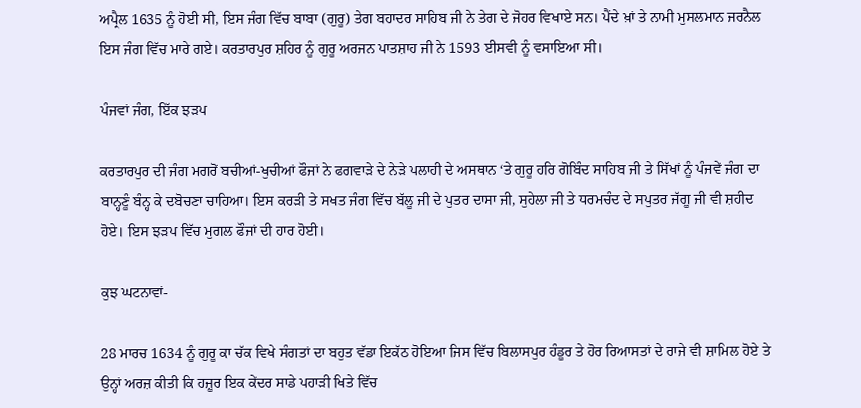ਅਪ੍ਰੈਲ 1635 ਨੂੰ ਹੋਈ ਸੀ, ਇਸ ਜੰਗ ਵਿੱਚ ਬਾਬਾ (ਗੁਰੂ) ਤੇਗ ਬਹਾਦਰ ਸਾਹਿਬ ਜੀ ਨੇ ਤੇਗ ਦੇ ਜੋਹਰ ਵਿਖਾਏ ਸਨ। ਪੈਂਦੇ ਖ਼ਾਂ ਤੇ ਨਾਮੀ ਮੁਸਲਮਾਨ ਜਰਨੈਲ ਇਸ ਜੰਗ ਵਿੱਚ ਮਾਰੇ ਗਏ। ਕਰਤਾਰਪੁਰ ਸ਼ਹਿਰ ਨੂੰ ਗੁਰੂ ਅਰਜਨ ਪਾਤਸ਼ਾਹ ਜੀ ਨੇ 1593 ਈਸਵੀ ਨੂੰ ਵਸਾਇਆ ਸੀ।

ਪੰਜਵਾਂ ਜੰਗ, ਇੱਕ ਝੜਪ

ਕਰਤਾਰਪੁਰ ਦੀ ਜੰਗ ਮਗਰੋਂ ਬਚੀਆਂ-ਖੁਚੀਆਂ ਫੌਜਾਂ ਨੇ ਫਗਵਾੜੇ ਦੇ ਨੇੜੇ ਪਲਾਹੀ ਦੇ ਅਸਥਾਨ ‘ਤੇ ਗੁਰੂ ਹਰਿ ਗੋਬਿੰਦ ਸਾਹਿਬ ਜੀ ਤੇ ਸਿੱਖਾਂ ਨੂੰ ਪੰਜਵੇਂ ਜੰਗ ਦਾ ਬਾਨ੍ਹਣੂੰ ਬੰਨ੍ਹ ਕੇ ਦਬੋਚਣਾ ਚਾਹਿਆ। ਇਸ ਕਰੜੀ ਤੇ ਸਖਤ ਜੰਗ ਵਿੱਚ ਬੱਲੂ ਜੀ ਦੇ ਪੁਤਰ ਦਾਸਾ ਜੀ, ਸੁਹੇਲਾ ਜੀ ਤੇ ਧਰਮਚੰਦ ਦੇ ਸਪੁਤਰ ਜੱਗੂ ਜੀ ਵੀ ਸ਼ਹੀਦ ਹੋਏ। ਇਸ ਝੜਪ ਵਿੱਚ ਮੁਗਲ ਫੌਜਾਂ ਦੀ ਹਾਰ ਹੋਈ।

ਕੁਝ ਘਟਨਾਵਾਂ-

28 ਮਾਰਚ 1634 ਨੂੰ ਗੁਰੂ ਕਾ ਚੱਕ ਵਿਖੇ ਸੰਗਤਾਂ ਦਾ ਬਹੁਤ ਵੱਡਾ ਇਕੱਠ ਹੋਇਆ ਜਿਸ ਵਿੱਚ ਬਿਲਾਸਪੁਰ ਹੰਡੂਰ ਤੇ ਹੋਰ ਰਿਆਸਤਾਂ ਦੇ ਰਾਜੇ ਵੀ ਸ਼ਾਮਿਲ ਹੋਏ ਤੇ ਉਨ੍ਹਾਂ ਅਰਜ਼ ਕੀਤੀ ਕਿ ਹਜ਼ੂਰ ਇਕ ਕੇਂਦਰ ਸਾਡੇ ਪਹਾੜੀ ਖਿਤੇ ਵਿੱਚ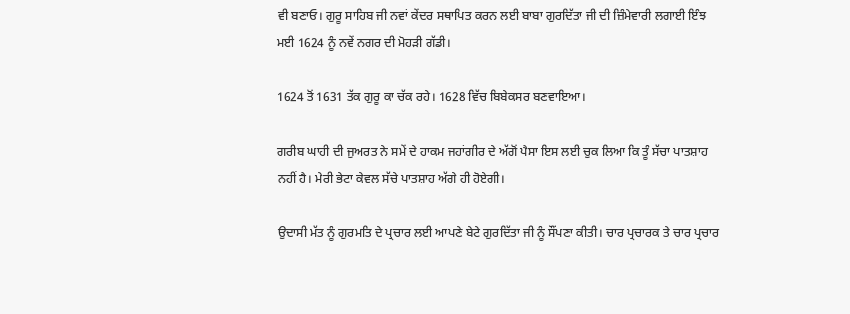ਵੀ ਬਣਾਓ। ਗੁਰੂ ਸਾਹਿਬ ਜੀ ਨਵਾਂ ਕੇਂਦਰ ਸਥਾਪਿਤ ਕਰਨ ਲਈ ਬਾਬਾ ਗੁਰਦਿੱਤਾ ਜੀ ਦੀ ਜ਼ਿੰਮੇਵਾਰੀ ਲਗਾਈ ਇੰਝ ਮਈ 1624 ਨੂੰ ਨਵੇਂ ਨਗਰ ਦੀ ਮੋਹੜੀ ਗੱਡੀ।

1624 ਤੋਂ 1631 ਤੱਕ ਗੁਰੂ ਕਾ ਚੱਕ ਰਹੇ। 1628 ਵਿੱਚ ਬਿਬੇਕਸਰ ਬਣਵਾਇਆ।

ਗਰੀਬ ਘਾਹੀ ਦੀ ਜੁਅਰਤ ਨੇ ਸਮੇਂ ਦੇ ਹਾਕਮ ਜਹਾਂਗੀਰ ਦੇ ਅੱਗੋਂ ਪੈਸਾ ਇਸ ਲਈ ਚੁਕ ਲਿਆ ਕਿ ਤੂੰ ਸੱਚਾ ਪਾਤਸ਼ਾਹ ਨਹੀਂ ਹੈ। ਮੇਰੀ ਭੇਟਾ ਕੇਵਲ ਸੱਚੇ ਪਾਤਸ਼ਾਹ ਅੱਗੇ ਹੀ ਹੋਏਗੀ।

ਉਦਾਸੀ ਮੱਤ ਨੂੰ ਗੁਰਮਤਿ ਦੇ ਪ੍ਰਚਾਰ ਲਈ ਆਪਣੇ ਬੇਟੇ ਗੁਰਦਿੱਤਾ ਜੀ ਨੂੰ ਸੌਂਪਣਾ ਕੀਤੀ। ਚਾਰ ਪ੍ਰਚਾਰਕ ਤੇ ਚਾਰ ਪ੍ਰਚਾਰ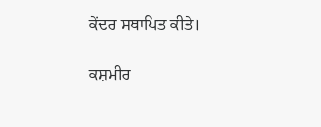ਕੇਂਦਰ ਸਥਾਪਿਤ ਕੀਤੇ।

ਕਸ਼ਮੀਰ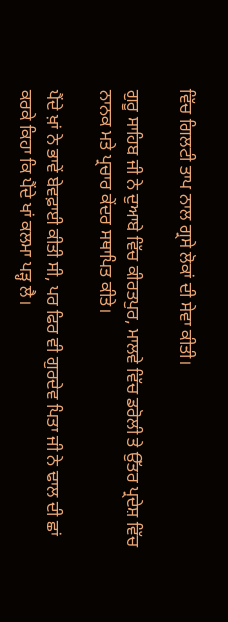ਵਿੱਚ ਗਿਲਟੀ ਤਾਪ ਨਾਲ ਗ੍ਰਸੇ ਲੋਕਾਂ ਦੀ ਸੇਵਾ ਕੀਤੀ।

ਗੁਰੂ ਸਾਹਿਬ ਜੀ ਨੇ ਦੁਆਬੇ ਵਿੱਚ ਕੀਰਤਪੁਰ, ਮਾਲਵੇ ਵਿੱਚ ਡਰੋਲੀ ਤੇ ਉੱਤਰ ਪ੍ਰਦੇਸ਼ ਵਿੱਚ ਨਾਨਕ ਮਤੇ ਪ੍ਰਚਾਰ ਕੇਂਦਰ ਸਥਾਪਿਤ ਕੀਤੇ।

ਪੈਂਦੇ ਖ਼ਾਂ ਨੇ ਭਾਵੇਂ ਬੇਵਫ਼ਾਈ ਕੀਤੀ ਸੀ, ਪਰ ਫਿਰ ਵੀ ਗੁਰਦੇਵ ਪਿਤਾ ਜੀ ਨੇ ਢਾਲ ਦੀ ਛਾਂ ਕਰਕੇ ਕਿਹਾ ਕਿ ਪੈਂਦੇ ਖਾਂ ਕਲਮਾ ਪੜ੍ਹ ਲੈ।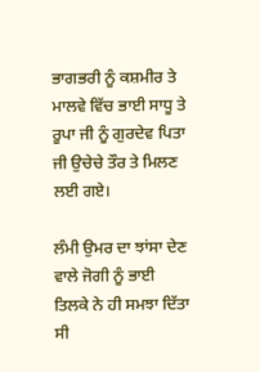ਭਾਗਭਰੀ ਨੂੰ ਕਸ਼ਮੀਰ ਤੇ ਮਾਲਵੇ ਵਿੱਚ ਭਾਈ ਸਾਧੂ ਤੇ ਰੂਪਾ ਜੀ ਨੂੰ ਗੁਰਦੇਵ ਪਿਤਾ ਜੀ ਉਚੇਚੇ ਤੌਰ ਤੇ ਮਿਲਣ ਲਈ ਗਏ।

ਲੰਮੀ ਉਮਰ ਦਾ ਝਾਂਸਾ ਦੇਣ ਵਾਲੇ ਜੋਗੀ ਨੂੰ ਭਾਈ ਤਿਲਕੇ ਨੇ ਹੀ ਸਮਝਾ ਦਿੱਤਾ ਸੀ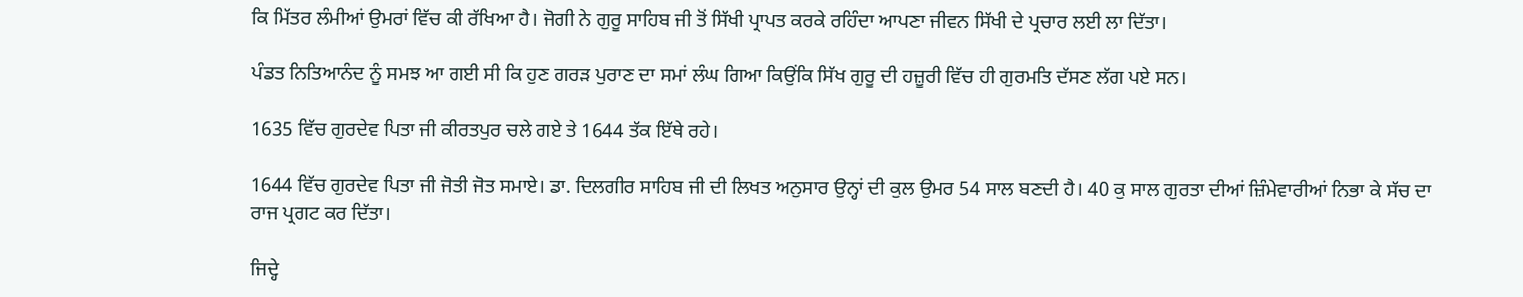ਕਿ ਮਿੱਤਰ ਲੰਮੀਆਂ ਉਮਰਾਂ ਵਿੱਚ ਕੀ ਰੱਖਿਆ ਹੈ। ਜੋਗੀ ਨੇ ਗੁਰੂ ਸਾਹਿਬ ਜੀ ਤੋਂ ਸਿੱਖੀ ਪ੍ਰਾਪਤ ਕਰਕੇ ਰਹਿੰਦਾ ਆਪਣਾ ਜੀਵਨ ਸਿੱਖੀ ਦੇ ਪ੍ਰਚਾਰ ਲਈ ਲਾ ਦਿੱਤਾ।

ਪੰਡਤ ਨਿਤਿਆਨੰਦ ਨੂੰ ਸਮਝ ਆ ਗਈ ਸੀ ਕਿ ਹੁਣ ਗਰੜ ਪੁਰਾਣ ਦਾ ਸਮਾਂ ਲੰਘ ਗਿਆ ਕਿਉਂਕਿ ਸਿੱਖ ਗੁਰੂ ਦੀ ਹਜ਼ੂਰੀ ਵਿੱਚ ਹੀ ਗੁਰਮਤਿ ਦੱਸਣ ਲੱਗ ਪਏ ਸਨ।

1635 ਵਿੱਚ ਗੁਰਦੇਵ ਪਿਤਾ ਜੀ ਕੀਰਤਪੁਰ ਚਲੇ ਗਏ ਤੇ 1644 ਤੱਕ ਇੱਥੇ ਰਹੇ।

1644 ਵਿੱਚ ਗੁਰਦੇਵ ਪਿਤਾ ਜੀ ਜੋਤੀ ਜੋਤ ਸਮਾਏ। ਡਾ. ਦਿਲਗੀਰ ਸਾਹਿਬ ਜੀ ਦੀ ਲਿਖਤ ਅਨੁਸਾਰ ਉਨ੍ਹਾਂ ਦੀ ਕੁਲ ਉਮਰ 54 ਸਾਲ ਬਣਦੀ ਹੈ। 40 ਕੁ ਸਾਲ ਗੁਰਤਾ ਦੀਆਂ ਜ਼ਿੰਮੇਵਾਰੀਆਂ ਨਿਭਾ ਕੇ ਸੱਚ ਦਾ ਰਾਜ ਪ੍ਰਗਟ ਕਰ ਦਿੱਤਾ।

ਜਿਦ੍ਹੇ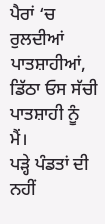ਪੈਰਾਂ ‘ਚ ਰੁਲਦੀਆਂ ਪਾਤਸ਼ਾਹੀਆਂ,
ਡਿੱਠਾ ਓਸ ਸੱਚੀ ਪਾਤਸ਼ਾਹੀ ਨੂੰ ਮੈਂ।
ਪੜ੍ਹੇ ਪੰਡਤਾਂ ਦੀ ਨਹੀਂ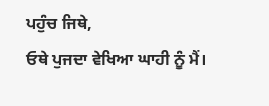ਪਹੁੰਚ ਜਿਥੇ,
ਓਥੇ ਪੁਜਦਾ ਵੇਖਿਆ ਘਾਹੀ ਨੂੰ ਮੈਂ।